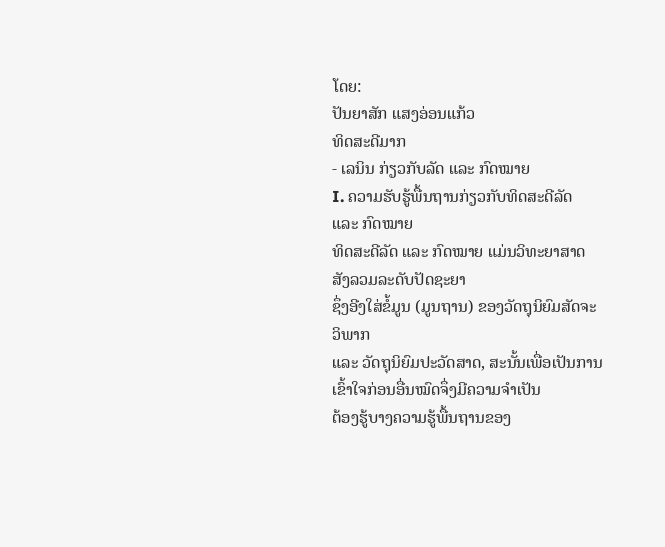ໂດຍ:
ປັນຍາສັກ ແສງອ່ອນແກ້ວ
ທິດສະດີມາກ
- ເລນິນ ກ່ຽວກັບລັດ ແລະ ກົດໝາຍ
I. ຄວາມຮັບຮູ້ພື້ນຖານກ່ຽວກັບທິດສະດີລັດ
ແລະ ກົດໝາຍ
ທິດສະດີລັດ ແລະ ກົດໝາຍ ແມ່ນວິທະຍາສາດສັງລວມລະດັບປັດຊະຍາ
ຊຶ່ງອີງໃສ່ຂໍ້ມູນ (ມູນຖານ) ຂອງວັດຖຸນິຍົມສັດຈະວິພາກ
ແລະ ວັດຖຸນິຍົມປະວັດສາດ, ສະນັ້ນເພື່ອເປັນການເຂົ້າໃຈກ່ອນອື່ນໝົດຈຶ່ງມີຄວາມຈຳເປັນ
ຕ້ອງຮູ້ບາງຄວາມຮູ້ພື້ນຖານຂອງ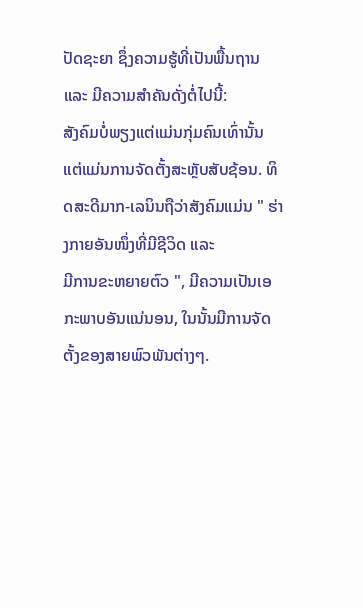ປັດຊະຍາ ຊຶ່ງຄວາມຮູ້ທີ່ເປັນພື້ນຖານ ແລະ ມີຄວາມສຳຄັນດັ່ງຕໍ່ໄປນີ້:
ສັງຄົມບໍ່ພຽງແຕ່ແມ່ນກຸ່ມຄົນເທົ່ານັ້ນ
ແຕ່ແມ່ນການຈັດຕັ້ງສະຫຼັບສັບຊ້ອນ. ທິດສະດີມາກ-ເລນິນຖືວ່າສັງຄົມແມ່ນ " ຮ່າງກາຍອັນໜຶ່ງທີ່ມີຊີວິດ ແລະ
ມີການຂະຫຍາຍຕົວ ", ມີຄວາມເປັນເອກະພາບອັນແນ່ນອນ, ໃນນັ້ນມີການຈັດຕັ້ງຂອງສາຍພົວພັນຕ່າງໆ.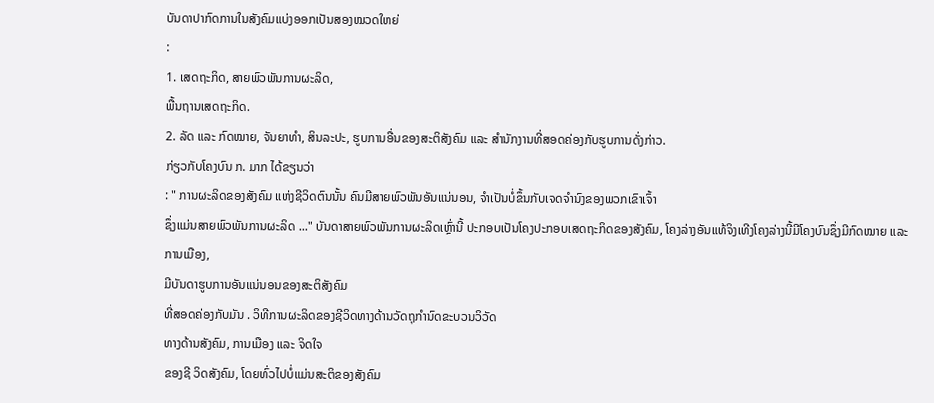ບັນດາປາກົດການໃນສັງຄົມແບ່ງອອກເປັນສອງໝວດໃຫຍ່
:
1. ເສດຖະກິດ, ສາຍພົວພັນການຜະລິດ,
ພື້ນຖານເສດຖະກິດ.
2. ລັດ ແລະ ກົດໝາຍ, ຈັນຍາທຳ, ສິນລະປະ, ຮູບການອື່ນຂອງສະຕິສັງຄົມ ແລະ ສຳນັກງານທີ່ສອດຄ່ອງກັບຮູບການດັ່ງກ່າວ.
ກ່ຽວກັບໂຄງບົນ ກ. ມາກ ໄດ້ຂຽນວ່າ
: " ການຜະລິດຂອງສັງຄົມ ແຫ່ງຊີວິດຕົນນັ້ນ ຄົນມີສາຍພົວພັນອັນແນ່ນອນ, ຈຳເປັນບໍ່ຂຶ້ນກັບເຈດຈຳນົງຂອງພວກເຂົາເຈົ້າ
ຊຶ່ງແມ່ນສາຍພົວພັນການຜະລິດ ..." ບັນດາສາຍພົວພັນການຜະລິດເຫຼົ່ານີ້ ປະກອບເປັນໂຄງປະກອບເສດຖະກິດຂອງສັງຄົມ, ໂຄງລ່າງອັນແທ້ຈິງເທີງໂຄງລ່າງນີ້ມີໂຄງບົນຊຶ່ງມີກົດໝາຍ ແລະ
ການເມືອງ,
ມີບັນດາຮູບການອັນແນ່ນອນຂອງສະຕິສັງຄົມ
ທີ່ສອດຄ່ອງກັບມັນ . ວິທີການຜະລິດຂອງຊີວິດທາງດ້ານວັດຖຸກໍານົດຂະບວນວິວັດ
ທາງດ້ານສັງຄົມ, ການເມືອງ ແລະ ຈິດໃຈ
ຂອງຊີ ວິດສັງຄົມ, ໂດຍທົ່ວໄປບໍ່ແມ່ນສະຕິຂອງສັງຄົມ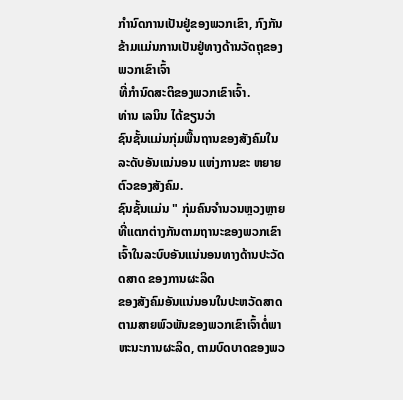ກຳນົດການເປັນຢູ່ຂອງພວກເຂົາ, ກົງກັນຂ້າມແມ່ນການເປັນຢູ່ທາງດ້ານວັດຖຸຂອງພວກເຂົາເຈົ້າ
ທີ່ກຳນົດສະຕິຂອງພວກເຂົາເຈົ້າ.
ທ່ານ ເລນິນ ໄດ້ຂຽນວ່າ
ຊົນຊັ້ນແມ່ນກຸ່ມພື້ນຖານຂອງສັງຄົມໃນລະດັບອັນແນ່ນອນ ແຫ່ງການຂະ ຫຍາຍຕົວຂອງສັງຄົມ.
ຊົນຊັ້ນແມ່ນ " ກຸ່ມຄົນຈຳນວນຫຼວງຫຼາຍ
ທີ່ແຕກຕ່າງກັນຕາມຖານະຂອງພວກເຂົາເຈົ້າໃນລະບົບອັນແນ່ນອນທາງດ້ານປະວັດດສາດ ຂອງການຜະລິດ
ຂອງສັງຄົມອັນແນ່ນອນໃນປະຫວັດສາດຕາມສາຍພົວພັນຂອງພວກເຂົາເຈົ້າຕໍ່ພາຫະນະການຜະລິດ, ຕາມບົດບາດຂອງພວ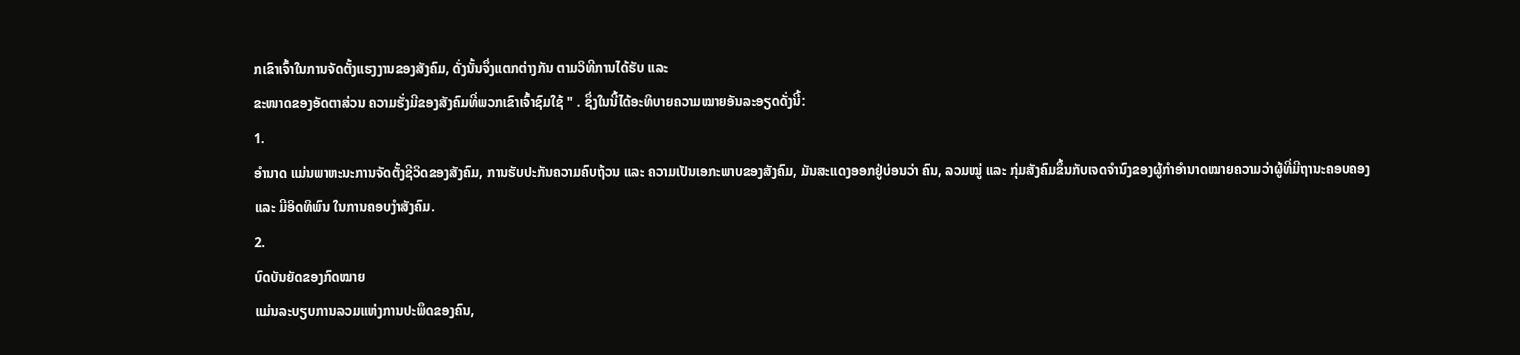ກເຂົາເຈົ້າໃນການຈັດຕັ້ງແຮງງານຂອງສັງຄົມ, ດັ່ງນັ້ນຈຶ່ງແຕກຕ່າງກັນ ຕາມວິທີການໄດ້ຮັບ ແລະ
ຂະໜາດຂອງອັດຕາສ່ວນ ຄວາມຮັ່ງມີຂອງສັງຄົມທີ່ພວກເຂົາເຈົ້າຊົມໃຊ້ " . ຊຶ່ງໃນນີ້ໄດ້ອະທິບາຍຄວາມໝາຍອັນລະອຽດດັ່ງນີ້:
1.
ອຳນາດ ແມ່ນພາຫະນະການຈັດຕັ້ງຊີວິດຂອງສັງຄົມ, ການຮັບປະກັນຄວາມຄົບຖ້ວນ ແລະ ຄວາມເປັນເອກະພາບຂອງສັງຄົມ, ມັນສະແດງອອກຢູ່ບ່ອນວ່າ ຄົນ, ລວມໝູ່ ແລະ ກຸ່ມສັງຄົມຂຶ້ນກັບເຈດຈຳນົງຂອງຜູ້ກຳອຳນາດໝາຍຄວາມວ່າຜູ້ທີ່ມີຖານະຄອບຄອງ
ແລະ ມີອິດທິພົນ ໃນການຄອບງຳສັງຄົມ.
2.
ບົດບັນຍັດຂອງກົດໝາຍ
ແມ່ນລະບຽບການລວມແຫ່ງການປະພຶດຂອງຄົນ,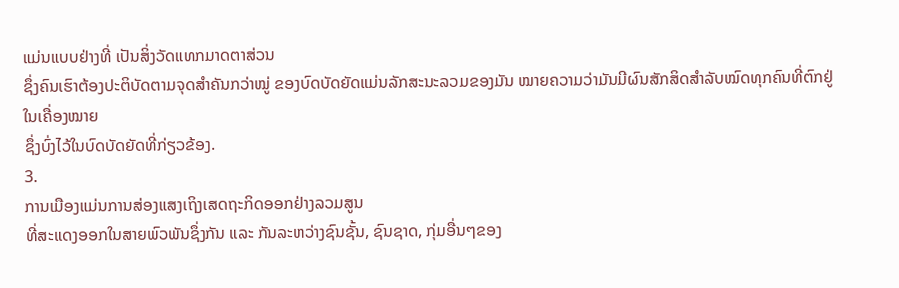ແມ່ນແບບຢ່າງທີ່ ເປັນສິ່ງວັດແທກມາດຕາສ່ວນ
ຊຶ່ງຄົນເຮົາຕ້ອງປະຕິບັດຕາມຈຸດສຳຄັນກວ່າໝູ່ ຂອງບົດບັດຍັດແມ່ນລັກສະນະລວມຂອງມັນ ໝາຍຄວາມວ່າມັນມີຜົນສັກສິດສຳລັບໝົດທຸກຄົນທີ່ຕົກຢູ່ໃນເຄື່ອງໝາຍ
ຊຶ່ງບົ່ງໄວ້ໃນບົດບັດຍັດທີ່ກ່ຽວຂ້ອງ.
3.
ການເມືອງແມ່ນການສ່ອງແສງເຖິງເສດຖະກິດອອກຢ່າງລວມສູນ
ທີ່ສະແດງອອກໃນສາຍພົວພັນຊຶ່ງກັນ ແລະ ກັນລະຫວ່າງຊົນຊັ້ນ, ຊົນຊາດ, ກຸ່ມອື່ນໆຂອງ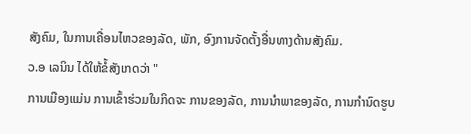ສັງຄົມ, ໃນການເຄື່ອນໄຫວຂອງລັດ, ພັກ, ອົງການຈັດຕັ້ງອື່ນທາງດ້ານສັງຄົມ.
ວ.ອ ເລນິນ ໄດ້ໃຫ້ຂໍ້ສັງເກດວ່າ "
ການເມືອງແມ່ນ ການເຂົ້າຮ່ວມໃນກິດຈະ ການຂອງລັດ, ການນຳພາຂອງລັດ, ການກຳນົດຮູບ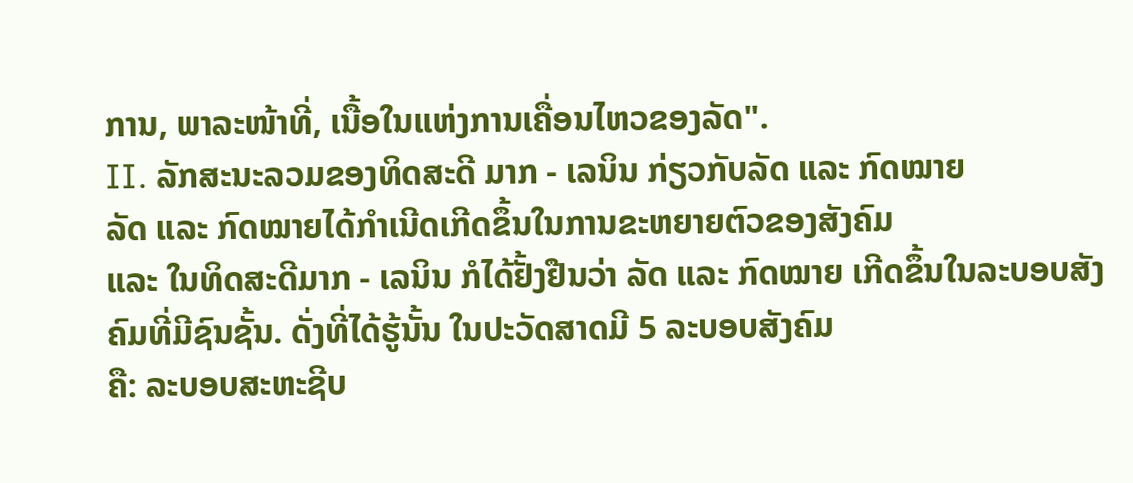ການ, ພາລະໜ້າທີ່, ເນື້ອໃນແຫ່ງການເຄື່ອນໄຫວຂອງລັດ".
II. ລັກສະນະລວມຂອງທິດສະດີ ມາກ - ເລນິນ ກ່ຽວກັບລັດ ແລະ ກົດໝາຍ
ລັດ ແລະ ກົດໝາຍໄດ້ກຳເນີດເກີດຂຶ້ນໃນການຂະຫຍາຍຕົວຂອງສັງຄົມ
ແລະ ໃນທິດສະດີມາກ - ເລນິນ ກໍໄດ້ຢັ້ງຢືນວ່າ ລັດ ແລະ ກົດໝາຍ ເກີດຂຶ້ນໃນລະບອບສັງຄົມທີ່ມີຊົນຊັ້ນ. ດັ່ງທີ່ໄດ້ຮູ້ນັ້ນ ໃນປະວັດສາດມີ 5 ລະບອບສັງຄົມ
ຄື: ລະບອບສະຫະຊີບ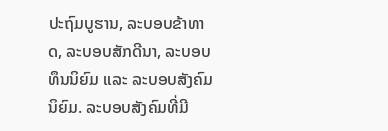ປະຖົມບູຮານ, ລະບອບຂ້າທາດ, ລະບອບສັກດີນາ, ລະບອບທຶນນິຍົມ ແລະ ລະບອບສັງຄົມນິຍົມ. ລະບອບສັງຄົມທີ່ມີ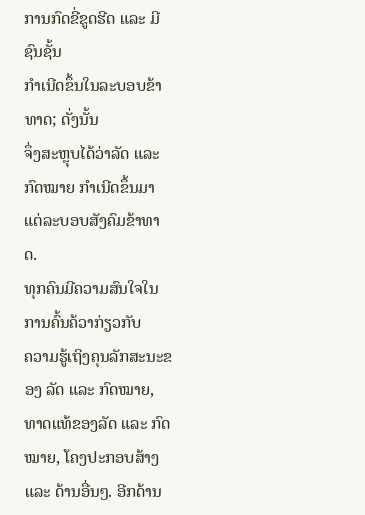ການກົດຂີ່ຂູດຮີດ ແລະ ມີຊົນຊັ້ນ
ກຳເນີດຂຶ້ນໃນລະບອບຂ້າທາດ; ດັ່ງນັ້ນ
ຈຶ່ງສະຫຼຸບໄດ້ວ່າລັດ ແລະ ກົດໝາຍ ກຳເນີດຂຶ້ນມາແຕ່ລະບອບສັງຄົມຂ້າທາດ.
ທຸກຄົນມີຄວາມສົນໃຈໃນການຄົ້ນຄ້ວາກ່ຽວກັບ
ຄວາມຮູ້ເຖິງຄຸນລັກສະນະຂອງ ລັດ ແລະ ກົດໝາຍ, ທາດແທ້ຂອງລັດ ແລະ ກົດໝາຍ, ໂຄງປະກອບສ້າງ ແລະ ດ້ານອື່ນໆ. ອີກດ້ານ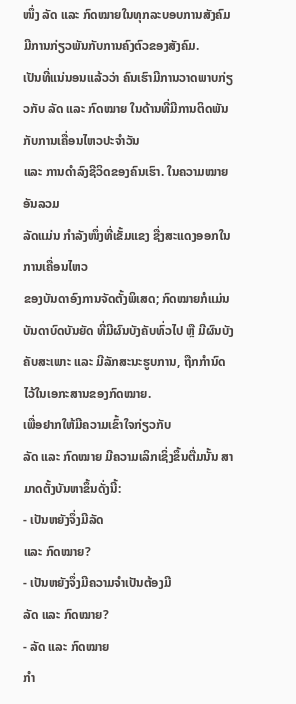ໜຶ່ງ ລັດ ແລະ ກົດໝາຍໃນທຸກລະບອບການສັງຄົມມີການກ່ຽວພັນກັບການຄົງຕົວຂອງສັງຄົມ.
ເປັນທີ່ແນ່ນອນແລ້ວວ່າ ຄົນເຮົາມີການວາດພາບກ່ຽວກັບ ລັດ ແລະ ກົດໝາຍ ໃນດ້ານທີ່ມີການຕິດພັນກັບການເຄື່ອນໄຫວປະຈຳວັນ
ແລະ ການດຳລົງຊີວິດຂອງຄົນເຮົາ. ໃນຄວາມໝາຍອັນລວມ
ລັດແມ່ນ ກໍາລັງໜຶ່ງທີ່ເຂັ້ມແຂງ ຊື່ງສະແດງອອກໃນການເຄື່ອນໄຫວ
ຂອງບັນດາອົງການຈັດຕັ້ງພິເສດ; ກົດໝາຍກໍແມ່ນ
ບັນດາບົດບັນຍັດ ທີ່ມີຜົນບັງຄັບທົ່ວໄປ ຫຼື ມີຜົນບັງຄັບສະເພາະ ແລະ ມີລັກສະນະຮູບການ, ຖືກກຳນົດໄວ້ໃນເອກະສານຂອງກົດໝາຍ.
ເພື່ອຢາກໃຫ້ມີຄວາມເຂົ້າໃຈກ່ຽວກັບ
ລັດ ແລະ ກົດໝາຍ ມີຄວາມເລິກເຊິ່ງຂຶ້ນຕື່ມນັ້ນ ສາມາດຕັ້ງບັນຫາຂຶ້ນດັ່ງນີ້:
- ເປັນຫຍັງຈຶ່ງມີລັດ
ແລະ ກົດໝາຍ?
- ເປັນຫຍັງຈຶ່ງມີຄວາມຈຳເປັນຕ້ອງມີ
ລັດ ແລະ ກົດໝາຍ?
- ລັດ ແລະ ກົດໝາຍ
ກຳ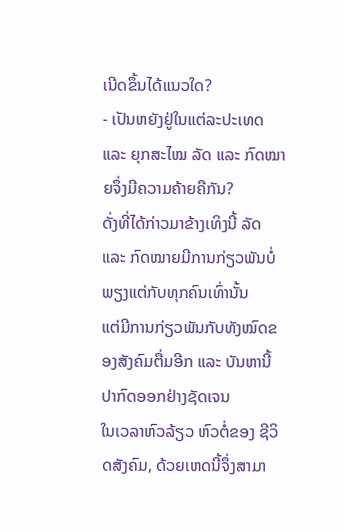ເນີດຂຶ້ນໄດ້ແນວໃດ?
- ເປັນຫຍັງຢູ່ໃນແຕ່ລະປະເທດ
ແລະ ຍຸກສະໄໝ ລັດ ແລະ ກົດໝາຍຈຶ່ງມີຄວາມຄ້າຍຄືກັນ?
ດັ່ງທີ່ໄດ້ກ່າວມາຂ້າງເທິງນີ້ ລັດ ແລະ ກົດໝາຍມີການກ່ຽວພັນບໍ່ພຽງແຕ່ກັບທຸກຄົນເທົ່ານັ້ນ
ແຕ່ມີການກ່ຽວພັນກັບທັງໝົດຂອງສັງຄົມຕື່ມອີກ ແລະ ບັນຫານີ້ປາກົດອອກຢ່າງຊັດເຈນ
ໃນເວລາຫົວລ້ຽວ ຫົວຕໍ່ຂອງ ຊີວິດສັງຄົມ, ດ້ວຍເຫດນີ້ຈຶ່ງສາມາ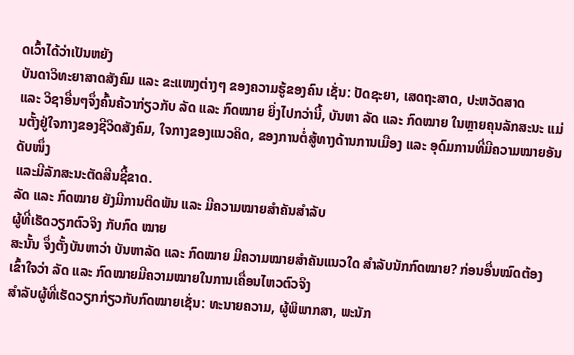ດເວົ້າໄດ້ວ່າເປັນຫຍັງ
ບັນດາວິທະຍາສາດສັງຄົມ ແລະ ຂະແໜງຕ່າງໆ ຂອງຄວາມຮູ້ຂອງຄົນ ເຊັ່ນ: ປັດຊະຍາ, ເສດຖະສາດ, ປະຫວັດສາດ
ແລະ ວິຊາອື່ນໆຈຶ່ງຄົ້ນຄ້ວາກ່ຽວກັບ ລັດ ແລະ ກົດໝາຍ ຍິ່ງໄປກວ່ານີ້, ບັນຫາ ລັດ ແລະ ກົດໝາຍ ໃນຫຼາຍຄຸນລັກສະນະ ແມ່ນຕັ້ງຢູ່ໃຈກາງຂອງຊີວິດສັງຄົມ, ໃຈກາງຂອງແນວຄິດ, ຂອງການຕໍ່ສູ້ທາງດ້ານການເມືອງ ແລະ ອຸດົມການທີ່ມີຄວາມໝາຍອັນດັບໜຶ່ງ
ແລະມີລັກສະນະຕັດສີນຊີ້ຂາດ.
ລັດ ແລະ ກົດໝາຍ ຍັງມີການຕິດພັນ ແລະ ມີຄວາມໝາຍສຳຄັນສຳລັບ
ຜູ້ທີ່ເຮັດວຽກຕົວຈິງ ກັບກົດ ໝາຍ
ສະນັ້ນ ຈຶ່ງຕັ້ງບັນຫາວ່າ ບັນຫາລັດ ແລະ ກົດໝາຍ ມີຄວາມໝາຍສຳຄັນແນວໃດ ສຳລັບນັກກົດໝາຍ? ກ່ອນອື່ນໝົດຕ້ອງເຂົ້າໃຈວ່າ ລັດ ແລະ ກົດໝາຍມີຄວາມໝາຍໃນການເຄື່ອນໄຫວຕົວຈິງ
ສຳລັບຜູ້ທີ່ເຮັດວຽກກ່ຽວກັບກົດໝາຍເຊັ່ນ: ທະນາຍຄວາມ, ຜູ້ພິພາກສາ, ພະນັກ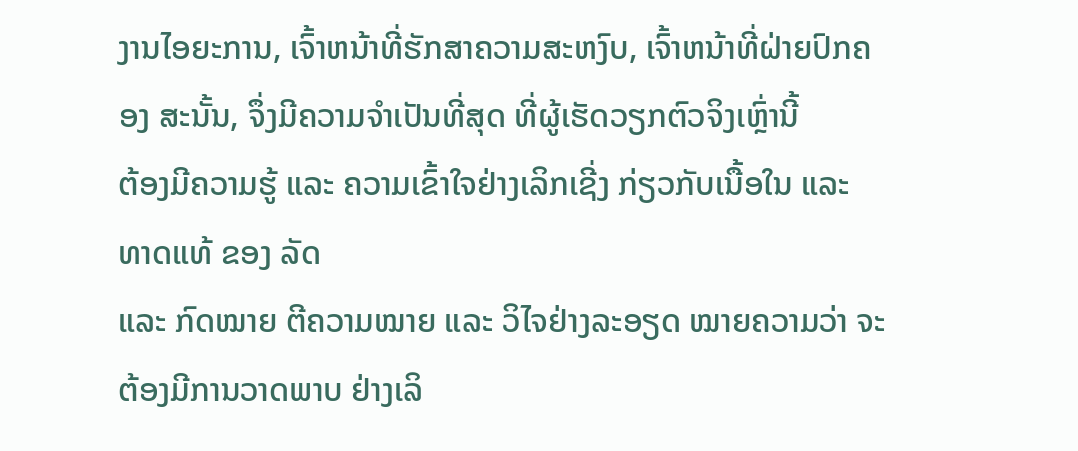ງານໄອຍະການ, ເຈົ້າຫນ້າທີ່ຮັກສາຄວາມສະຫງົບ, ເຈົ້າຫນ້າທີ່ຝ່າຍປົກຄອງ ສະນັ້ນ, ຈຶ່ງມີຄວາມຈຳເປັນທີ່ສຸດ ທີ່ຜູ້ເຮັດວຽກຕົວຈິງເຫຼົ່ານີ້
ຕ້ອງມີຄວາມຮູ້ ແລະ ຄວາມເຂົ້າໃຈຢ່າງເລິກເຊີ່ງ ກ່ຽວກັບເນື້ອໃນ ແລະ ທາດແທ້ ຂອງ ລັດ
ແລະ ກົດໝາຍ ຕີຄວາມໝາຍ ແລະ ວິໄຈຢ່າງລະອຽດ ໝາຍຄວາມວ່າ ຈະຕ້ອງມີການວາດພາບ ຢ່າງເລິ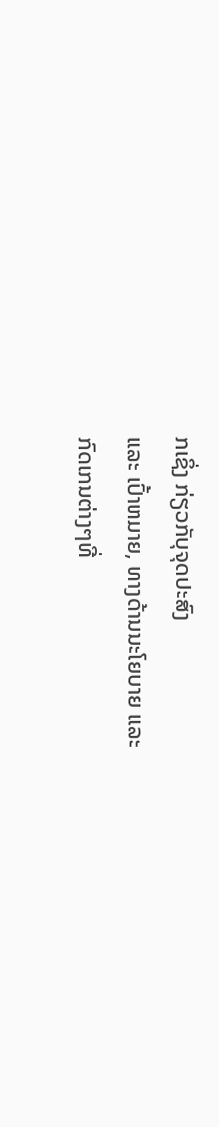ກເຊິ່ງ ກ່ຽວກັບຸຈຸດປະສົງ
ແລະ ເປົ້າຫມາຍ, ທາງດ້ານນະໂຍບາຍ ແລະ
ກົດເກນຕ່າງໆທີ່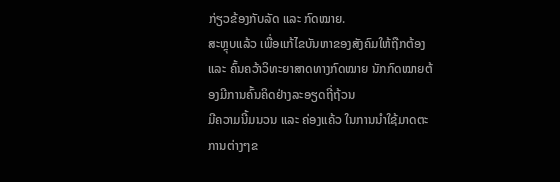ກ່ຽວຂ້ອງກັບລັດ ແລະ ກົດໝາຍ.
ສະຫຼຸບແລ້ວ ເພື່ອແກ້ໄຂບັນຫາຂອງສັງຄົມໃຫ້ຖືກຕ້ອງ ແລະ ຄົ້ນຄວ້າວິທະຍາສາດທາງກົດໝາຍ ນັກກົດໝາຍຕ້ອງມີການຄົ້ນຄິດຢ່າງລະອຽດຖີ່ຖ້ວນ
ມີຄວາມນີ້ມນວນ ແລະ ຄ່ອງແຄ້ວ ໃນການນຳໃຊ້ມາດຕະການຕ່າງໆຂ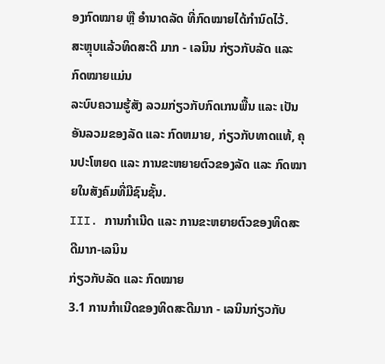ອງກົດໝາຍ ຫຼື ອຳນາດລັດ ທີ່ກົດໝາຍໄດ້ກຳນົດໄວ້.
ສະຫຼຸບແລ້ວທິດສະດີ ມາກ - ເລນິນ ກ່ຽວກັບລັດ ແລະ ກົດໝາຍແມ່ນ
ລະບົບຄວາມຮູ້ສັງ ລວມກ່ຽວກັບກົດເກນພື້ນ ແລະ ເປັນອັນລວມຂອງລັດ ແລະ ກົດຫມາຍ, ກ່ຽວກັບທາດແທ້, ຄຸນປະໂຫຍດ ແລະ ການຂະຫຍາຍຕົວຂອງລັດ ແລະ ກົດໝາຍໃນສັງຄົມທີ່ມີຊົນຊັ້ນ.
III. ການກຳເນີດ ແລະ ການຂະຫຍາຍຕົວຂອງທິດສະດີມາກ-ເລນິນ
ກ່ຽວກັບລັດ ແລະ ກົດໝາຍ
3.1 ການກໍາເນີດຂອງທິດສະດີມາກ - ເລນິນກ່ຽວກັບ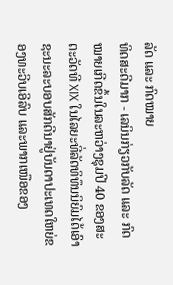ລັດ ແລະ ກົດໝາຍ
ທິດສະດີມາກ - ເລນິນກ່ຽວກັບລັດ ແລະ ກົດໝາຍເກີດຂຶ້ນໃນລະຫວ່າງຊຸມປີ 40 ຂອງສະຕະວັດທີ XIX ໃນໄລຍະທີ່ລັດທິທຶນນິຍົມໄດ້ເອົາຊະນະລະບອບສັກດີນາຢູ່ບັນດາປະເທດໃຫຍ່ຂອງທະວີບເອີລົບ ແລະພາກເໜືອຂອງ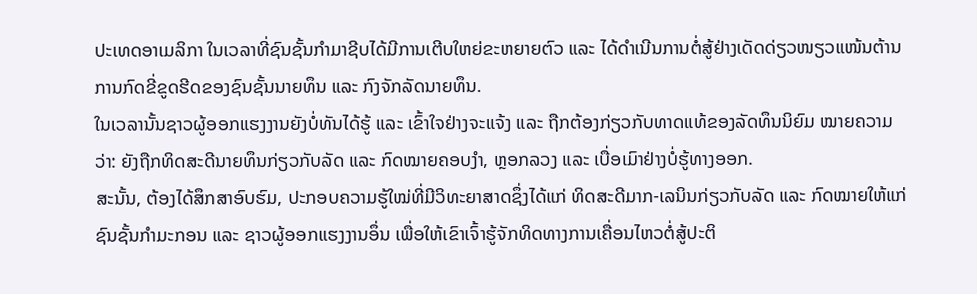ປະເທດອາເມລິກາ ໃນເວລາທີ່ຊົນຊັ້ນກໍາມາຊີບໄດ້ມີການເຕີບໃຫຍ່ຂະຫຍາຍຕົວ ແລະ ໄດ້ດໍາເນີນການຕໍ່ສູ້ຢ່າງເດັດດ່ຽວໜຽວແໜ້ນຕ້ານການກົດຂີ່ຂູດຮີດຂອງຊົນຊັ້ນນາຍທຶນ ແລະ ກົງຈັກລັດນາຍທຶນ.
ໃນເວລານັ້ນຊາວຜູ້ອອກແຮງງານຍັງບໍ່ທັນໄດ້ຮູ້ ແລະ ເຂົ້າໃຈຢ່າງຈະແຈ້ງ ແລະ ຖືກຕ້ອງກ່ຽວກັບທາດແທ້ຂອງລັດທຶນນິຍົມ ໝາຍຄວາມວ່າ: ຍັງຖືກທິດສະດີນາຍທຶນກ່ຽວກັບລັດ ແລະ ກົດໝາຍຄອບງໍາ, ຫຼອກລວງ ແລະ ເບື່ອເມົາຢ່າງບໍ່ຮູ້ທາງອອກ.
ສະນັ້ນ, ຕ້ອງໄດ້ສຶກສາອົບຮົມ, ປະກອບຄວາມຮູ້ໃໝ່ທີ່ມີວິທະຍາສາດຊຶ່ງໄດ້ແກ່ ທິດສະດີມາກ-ເລນິນກ່ຽວກັບລັດ ແລະ ກົດໝາຍໃຫ້ແກ່ຊົນຊັ້ນກໍາມະກອນ ແລະ ຊາວຜູ້ອອກແຮງງານອຶ່ນ ເພື່ອໃຫ້ເຂົາເຈົ້າຮູ້ຈັກທິດທາງການເຄື່ອນໄຫວຕໍ່ສູ້ປະຕິ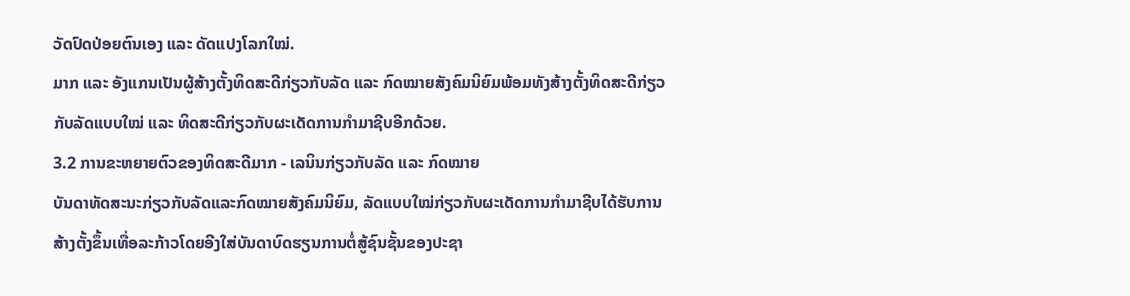ວັດປົດປ່ອຍຕົນເອງ ແລະ ດັດແປງໂລກໃໝ່.
ມາກ ແລະ ອັງແກນເປັນຜູ້ສ້າງຕັ້ງທິດສະດີກ່ຽວກັບລັດ ແລະ ກົດໝາຍສັງຄົມນິຍົມພ້ອມທັງສ້າງຕັ້ງທິດສະດີກ່ຽວກັບລັດແບບໃໝ່ ແລະ ທິດສະດີກ່ຽວກັບຜະເດັດການກໍາມາຊີບອີກດ້ວຍ.
3.2 ການຂະຫຍາຍຕົວຂອງທິດສະດີມາກ - ເລນິນກ່ຽວກັບລັດ ແລະ ກົດໝາຍ
ບັນດາທັດສະນະກ່ຽວກັບລັດແລະກົດໝາຍສັງຄົມນິຍົມ, ລັດແບບໃໝ່ກ່ຽວກັບຜະເດັດການກໍາມາຊີບໄດ້ຮັບການສ້າງຕັ້ງຂຶ້ນເທື່ອລະກ້າວໂດຍອີງໃສ່ບັນດາບົດຮຽນການຕໍ່ສູ້ຊົນຊັ້ນຂອງປະຊາ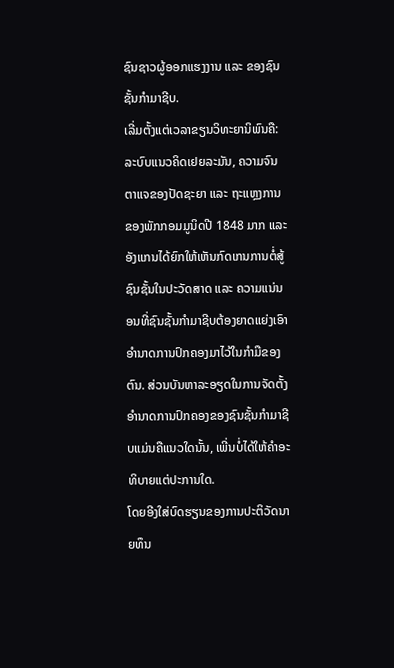ຊົນຊາວຜູ້ອອກແຮງງານ ແລະ ຂອງຊົນຊັ້ນກໍາມາຊີບ.
ເລີ່ມຕັ້ງແຕ່ເວລາຂຽນວິທະຍານິພົນຄື: ລະບົບແນວຄິດເຢຍລະມັນ, ຄວາມຈົນຕາແຈຂອງປັດຊະຍາ ແລະ ຖະແຫຼງການຂອງພັກກອມມູນິດປີ 1848 ມາກ ແລະ ອັງແກນໄດ້ຍົກໃຫ້ເຫັນກົດເກນການຕໍ່ສູ້ຊົນຊັ້ນໃນປະວັດສາດ ແລະ ຄວາມແນ່ນອນທີ່ຊົນຊັ້ນກໍາມາຊີບຕ້ອງຍາດແຍ່ງເອົາອໍານາດການປົກຄອງມາໄວ້ໃນກໍາມືຂອງຕົນ. ສ່ວນບັນຫາລະອຽດໃນການຈັດຕັ້ງອໍານາດການປົກຄອງຂອງຊົນຊັ້ນກໍາມາຊີບແມ່ນຄືແນວໃດນັ້ນ, ເພີ່ນບໍ່ໄດ້ໃຫ້ຄໍາອະທິບາຍແຕ່ປະການໃດ.
ໂດຍອີງໃສ່ບົດຮຽນຂອງການປະຕິວັດນາຍທຶນ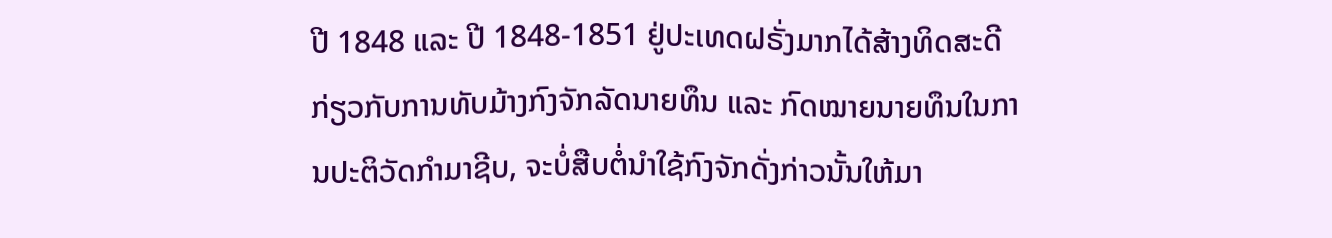ປີ 1848 ແລະ ປີ 1848-1851 ຢູ່ປະເທດຝຣັ່ງມາກໄດ້ສ້າງທິດສະດີກ່ຽວກັບການທັບມ້າງກົງຈັກລັດນາຍທຶນ ແລະ ກົດໝາຍນາຍທຶນໃນການປະຕິວັດກໍາມາຊີບ, ຈະບໍ່ສືບຕໍ່ນໍາໃຊ້ກົງຈັກດັ່ງກ່າວນັ້ນໃຫ້ມາ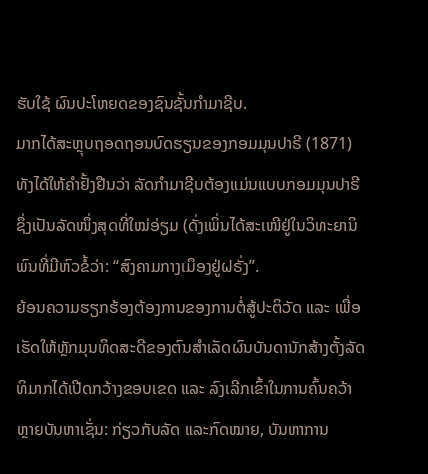ຮັບໃຊ້ ຜົນປະໂຫຍດຂອງຊົນຊັ້ນກໍາມາຊີບ.
ມາກໄດ້ສະຫຼຸບຖອດຖອນບົດຮຽນຂອງກອມມຸນປາຣີ (1871) ທັງໄດ້ໃຫ້ຄໍາຢັ້ງຢືນວ່າ ລັດກໍາມາຊີບຕ້ອງແມ່ນແບບກອມມຸນປາຣີຊຶ່ງເປັນລັດໜຶ່ງສຸດທີ່ໃໝ່ອ່ຽມ (ດັ່ງເພິ່ນໄດ້ສະເໜີຢູ່ໃນວິທະຍານິພົນທີ່ມີຫົວຂໍ້ວ່າ: “ສົງຄາມກາງເມຶອງຢູ່ຝຣັ່ງ”.
ຍ້ອນຄວາມຮຽກຮ້ອງຕ້ອງການຂອງການຕໍ່ສູ້ປະຕິວັດ ແລະ ເພື່ອເຮັດໃຫ້ຫຼັກມຸນທິດສະດີຂອງຕົນສໍາເລັດຜົນບັນດານັກສ້າງຕັ້ງລັດທິມາກໄດ້ເປີດກວ້າງຂອບເຂດ ແລະ ລົງເລີກເຂົ້າໃນການຄົ້ນຄວ້າຫຼາຍບັນຫາເຊັ່ນ: ກ່ຽວກັບລັດ ແລະກົດໝາຍ, ບັນຫາການ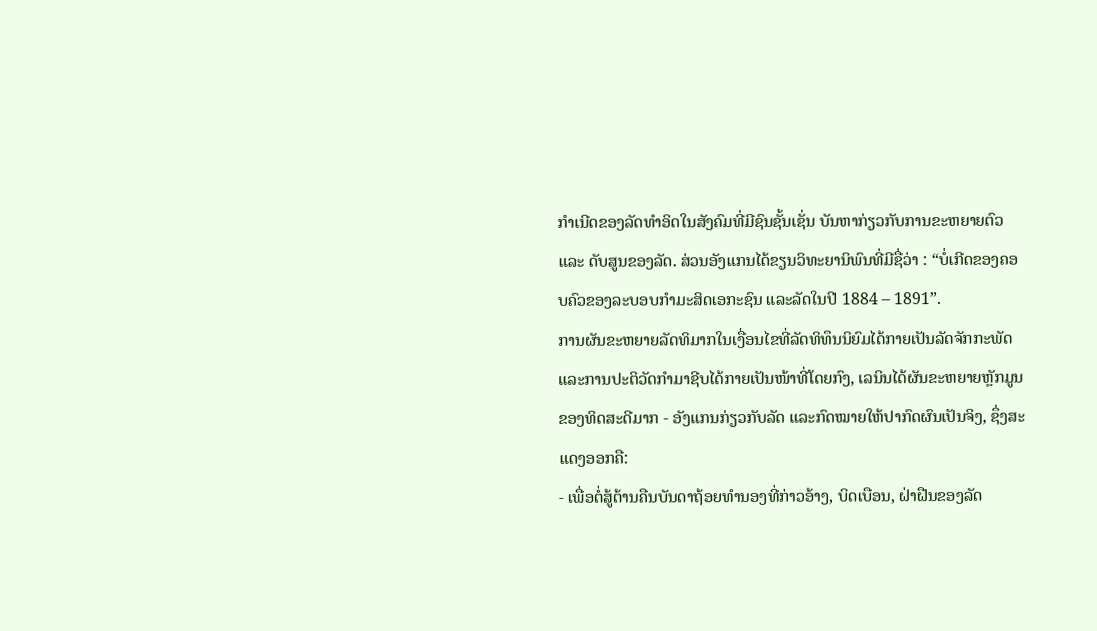ກໍາເນີດຂອງລັດທໍາອິດໃນສັງຄົມທີ່ມີຊົນຊັ້ນເຊັ່ນ ບັນຫາກ່ຽວກັບການຂະຫຍາຍຕົວ ແລະ ດັບສູນຂອງລັດ. ສ່ວນອັງແກນໄດ້ຂຽນວິທະຍານິພົນທີ່ມີຊື່ວ່າ : “ບໍ່ເກີດຂອງຄອບຄົວຂອງລະບອບກໍາມະສິດເອກະຊົນ ແລະລັດໃນປີ 1884 – 1891”.
ການຜັນຂະຫຍາຍລັດທິມາກໃນເງື່ອນໄຂທີ່ລັດທິທຶນນິຍົມໄດ້ກາຍເປັນລັດຈັກກະພັດ ແລະການປະຕິວັດກໍາມາຊີບໄດ້ກາຍເປັນໜ້າທີ່ໂດຍກົງ, ເລນິນໄດ້ຜັນຂະຫຍາຍຫຼັກມູນຂອງທິດສະດີມາກ - ອັງແກນກ່ຽວກັບລັດ ແລະກົດໝາຍໃຫ້ປາກົດຜົນເປັນຈິງ, ຊຶ່ງສະແດງອອກຄື:
- ເພື່ອຕໍ່ສູ້ຕ້ານຄືນບັນດາຖ້ອຍທໍານອງທີ່ກ່າວອ້າງ, ບິດເບືອນ, ຝ່າຝືນຂອງລັດ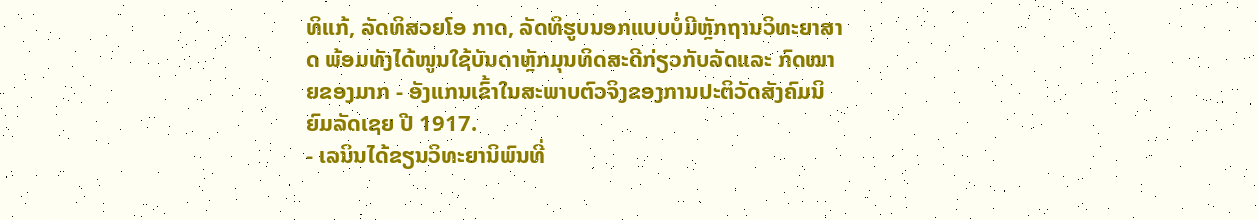ທິແກ້, ລັດທິສວຍໂອ ກາດ, ລັດທິຮູບນອກແບບບໍ່ມີຫຼັກຖານວິທະຍາສາດ ພ້ອມທັງໄດ້ໜູນໃຊ້ບັນດາຫຼັກມຸນທິດສະດີກ່ຽວກັບລັດແລະ ກົດໝາຍຂອງມາກ - ອັງແກນເຂົ້າໃນສະພາບຕົວຈິງຂອງການປະຕິວັດສັງຄົມນິຍົມລັດເຊຍ ປີ 1917.
- ເລນິນໄດ້ຂຽນວິທະຍານິພົນທີ່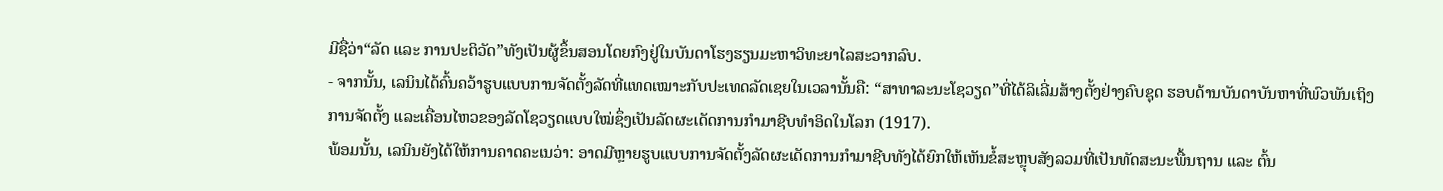ມີຊື່ວ່າ“ລັດ ແລະ ການປະຕິວັດ”ທັງເປັນຜູ້ຂຶ້ນສອນໂດຍກົງຢູ່ໃນບັນດາໂຮງຮຽນມະຫາວິທະຍາໄລສະວາກລົບ.
- ຈາກນັ້ນ, ເລນິນໄດ້ຄົ້ນຄວ້າຮູບແບບການຈັດຕັ້ງລັດທີ່ແທດເໝາະກັບປະເທດລັດເຊຍໃນເວລານັ້ນຄື: “ສາທາລະນະໂຊວຽດ”ທີ່ໄດ້ລິເລີ່ມສ້າງຕັ້ງຢ່າງຄົບຊຸດ ຮອບດ້ານບັນດາບັນຫາທີ່ພົວພັນເຖິງການຈັດຕັ້ງ ແລະເຄື່ອນໄຫວຂອງລັດໂຊວຽດແບບໃໝ່ຊຶ່ງເປັນລັດຜະເດັດການກໍາມາຊີບທໍາອິດໃນໂລກ (1917).
ພ້ອມນັ້ນ, ເລນິນຍັງໄດ້ໃຫ້ການຄາດຄະເນວ່າ: ອາດມີຫຼາຍຮູບແບບການຈັດຕັ້ງລັດຜະເດັດການກໍາມາຊີບທັງໄດ້ຍົກໃຫ້ເຫັນຂໍ້ສະຫຼຸບສັງລວມທີ່ເປັນທັດສະນະພື້ນຖານ ແລະ ຕົ້ນ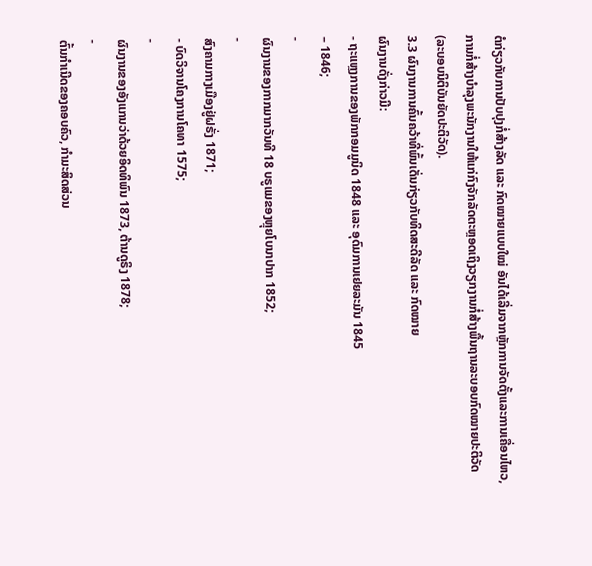ຕໍກ່ຽວກັບການປັບປຸງກໍ່ສ້າງລັດ ແລະ ກົດໝາຍແບບໃໝ່ ອັນໄດ້ເລີ່ມຈາກຫຼັກການຈັດຕັ້ງແລະການເຄື່ອນໄຫວ, ການກໍ່ສ້າງບໍາລຸງພະນັກງານໃຫ້ແກ່ກົງຈັກລັດຕະຫຼອດເຖິງວຽກງານກໍ່ສ້າງພື້ນຖານລະບອບກົດໝາຍປະຕິວັດ (ລະບອບນິຕິບັນຍັດປະຕິວັດ).
3.3 ຜົນງານການຄົ້ນຄວ້າທີ່ພົ້ນເດັ່ນກ່ຽວກັບທິດສະດີລັດ ແລະ ກົດໝາຍ
ຜົນງານດັ່ງກ່າວມີ:
- ຖະແຫຼງການຂອງພັກກອມມູນິດ 1848 ແລະ ອຸດົມການເຢຍລະມັນ 1845
– 1846;
-
ຜົນງານຂອງກາກມາກວັນທີ 18 ບຣູແມຂອງຫຼຸຍໂບນາປາກ 1852;
-
ສົງຄາມກາງເມືອງຢູ່ຝຣັ່ງ 1871;
- ບົດວິຈານໂຄງການໂຄທາ 1575;
-
ຜົນງານຂອງອັງແກນວ່າດ້ວຍອິດທິພົນ 1873, ຕ້ານດູຣິງ 1878;
-
ຕົ້ນກໍາເນີດຂອງຄອບຄົວ, ກໍາມະສິດສ່ວນ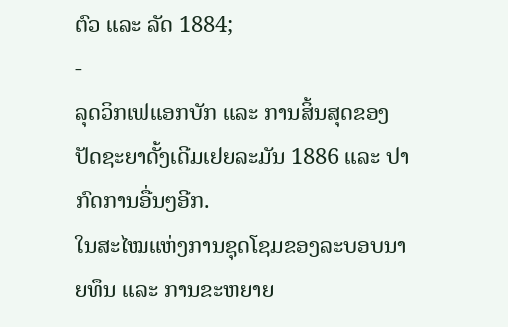ຕົວ ແລະ ລັດ 1884;
-
ລຸດວິກເຟແອກບັກ ແລະ ການສິ້ນສຸດຂອງປັດຊະຍາດັ້ງເດີມເຢຍລະມັນ 1886 ແລະ ປາກົດການອື່ນໆອີກ.
ໃນສະໄໝແຫ່ງການຊຸດໂຊມຂອງລະບອບນາຍທຶນ ແລະ ການຂະຫຍາຍ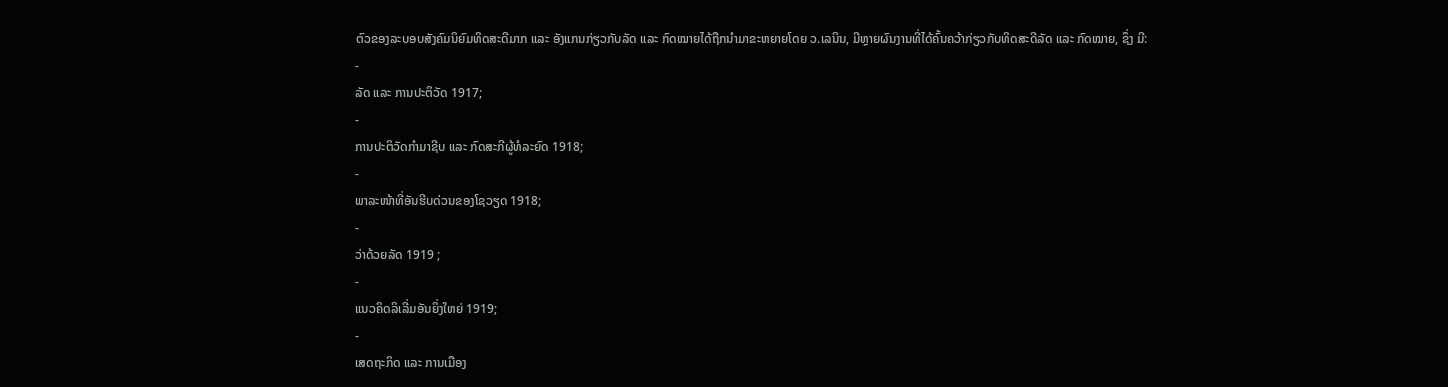ຕົວຂອງລະບອບສັງຄົມນິຍົມທິດສະດີມາກ ແລະ ອັງແກນກ່ຽວກັບລັດ ແລະ ກົດໝາຍໄດ້ຖືກນໍາມາຂະຫຍາຍໂດຍ ວ.ເລນິນ, ມີຫຼາຍຜົນງານທີ່ໄດ້ຄົ້ນຄວ້າກ່ຽວກັບທິດສະດີລັດ ແລະ ກົດໝາຍ, ຊຶ່ງ ມີ:
-
ລັດ ແລະ ການປະຕິວັດ 1917;
-
ການປະຕິວັດກໍາມາຊີບ ແລະ ກົດສະກີຜູ້ທໍລະຍົດ 1918;
-
ພາລະໜ້າທີ່ອັນຮີບດ່ວນຂອງໂຊວຽດ 1918;
-
ວ່າດ້ວຍລັດ 1919 ;
-
ແນວຄິດລິເລີ່ມອັນຍິ່ງໃຫຍ່ 1919;
-
ເສດຖະກິດ ແລະ ການເມືອງ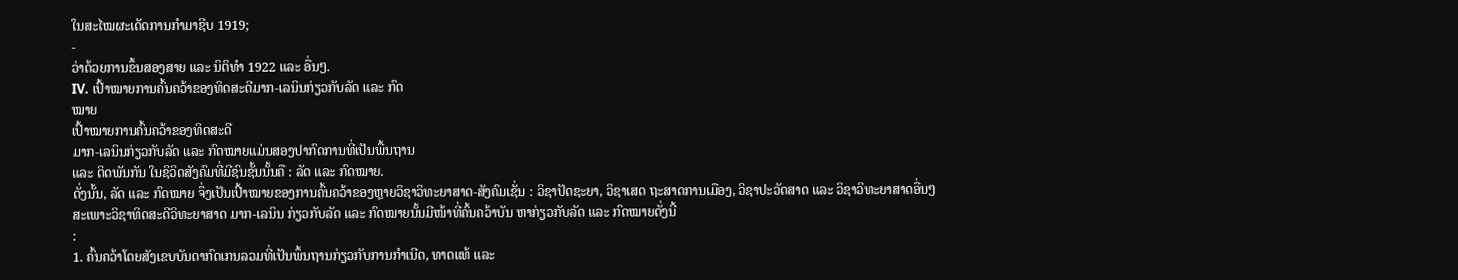ໃນສະໄໝຜະເດັດການກໍາມາຊີບ 1919;
-
ວ່າດ້ວຍການຂຶ້ນສອງສາຍ ແລະ ນິຕິທໍາ 1922 ແລະ ອື່ນໆ.
IV. ເປົ້າໝາຍການຄົ້ນຄວ້າຂອງທິດສະດີມາກ-ເລນິນກ່ຽວກັບລັດ ແລະ ກົດ
ໝາຍ
ເປົ້າໝາຍການຄົ້ນຄວ້າຂອງທິດສະດີ
ມາກ-ເລນິນກ່ຽວກັບລັດ ແລະ ກົດໝາຍແມ່ນສອງປາກົດການທີ່ເປັນພື້ນຖານ
ແລະ ຕິດພັນກັນ ໃນຊິວິດສັງຄົມທີ່ມີຊົນຊັ້ນນັ້ນຄື : ລັດ ແລະ ກົດໝາຍ.
ດັ່ງນັ້ນ, ລັດ ແລະ ກົດໝາຍ ຈຶ່ງເປັນເປົ້າໝາຍຂອງການຄົ້ນຄວ້າຂອງຫຼາຍວິຊາວິທະຍາສາດ-ສັງຄົມເຊັ່ນ : ວິຊາປັດຊະຍາ, ວິຊາເສດ ຖະສາດການເມືອງ, ວິຊາປະວັດສາດ ແລະ ວິຊາວິທະຍາສາດອື່ນໆ
ສະເພາະວິຊາທິດສະດີວິທະຍາສາດ ມາກ-ເລນິນ ກ່ຽວກັບລັດ ແລະ ກົດໝາຍນັ້ນມີໜ້າທີ່ຄົ້ນຄວ້າບັນ ຫາກ່ຽວກັບລັດ ແລະ ກົດໝາຍດັ່ງນີ້
:
1. ຄົ້ນຄວ້າໂດຍສັງເຂບບັນດາກົດເກນລວມທີ່ເປັນພຶ້ນຖານກ່ຽວກັບການກຳເນີດ, ທາດແທ້ ແລະ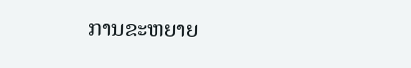ການຂະຫຍາຍ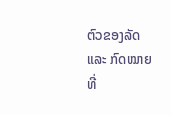ຕົວຂອງລັດ ແລະ ກົດໝາຍທີ່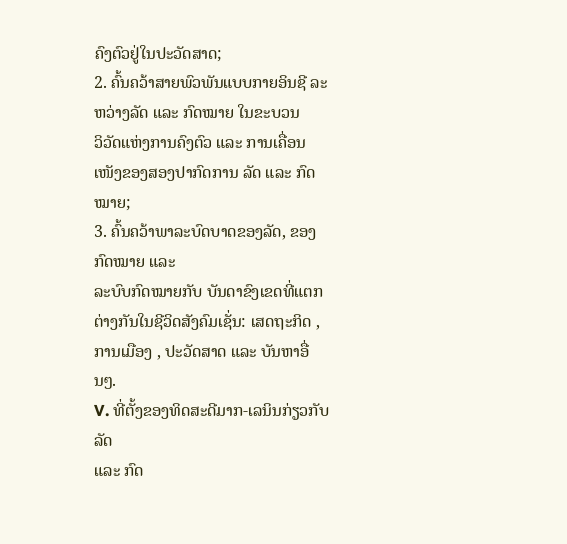ຄົງຕົວຢູ່ໃນປະວັດສາດ;
2. ຄົ້ນຄວ້າສາຍພົວພັນແບບກາຍອິນຊີ ລະຫວ່າງລັດ ແລະ ກົດໝາຍ ໃນຂະບວນ
ວິວັດແຫ່ງການຄົງຕົວ ແລະ ການເຄື່ອນເໜັງຂອງສອງປາກົດການ ລັດ ແລະ ກົດໝາຍ;
3. ຄົ້ນຄວ້າພາລະບົດບາດຂອງລັດ, ຂອງກົດໝາຍ ແລະ
ລະບົບກົດໝາຍກັບ ບັນດາຂົງເຂດທີ່ແຕກຕ່າງກັນໃນຊີວິດສັງຄົມເຊັ່ນ: ເສດຖະກິດ , ການເມືອງ , ປະວັດສາດ ແລະ ບັນຫາອື່ນໆ.
V. ທີ່ຕັ້ງຂອງທິດສະດີມາກ-ເລນິນກ່ຽວກັບລັດ
ແລະ ກົດ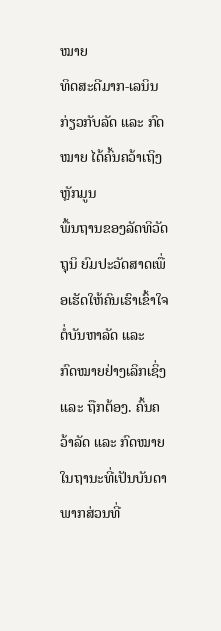ໝາຍ
ທິດສະດີມາກ-ເລນິນ ກ່ຽວກັບລັດ ແລະ ກົດໝາຍ ໄດ້ຄົ້ນຄວ້າເຖິງຫຼັກມູນ
ພື້ນຖານຂອງລັດທິວັດຖຸນິ ຍົມປະວັດສາດເພື່ອເຮັດໃຫ້ຄົນເຮົາເຂົ້າໃຈຕໍ່ບັນຫາລັດ ແລະ
ກົດໝາຍຢ່າງເລິກເຊິ່ງ ແລະ ຖືກຕ້ອງ. ຄົ້ນຄວ້າລັດ ແລະ ກົດໝາຍ
ໃນຖານະທີ່ເປັນບັນດາພາກສ່ວນທີ່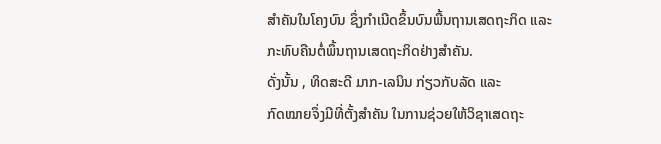ສຳຄັນໃນໂຄງບົນ ຊຶ່ງກຳເນີດຂຶ້ນບົນພື້ນຖານເສດຖະກິດ ແລະ
ກະທົບຄືນຕໍ່ພຶ້ນຖານເສດຖະກິດຢ່າງສຳຄັນ.
ດັ່ງນັ້ນ , ທິດສະດີ ມາກ-ເລນິນ ກ່ຽວກັບລັດ ແລະ
ກົດໝາຍຈຶ່ງມີທີ່ຕັ້ງສຳຄັນ ໃນການຊ່ວຍໃຫ້ວິຊາເສດຖະ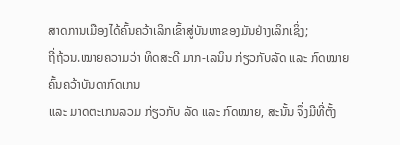ສາດການເມືອງໄດ້ຄົ້ນຄວ້າເລິກເຂົ້າສູ່ບັນຫາຂອງມັນຢ່າງເລິກເຊິ່ງ;
ຖີ່ຖ້ວນ.ໝາຍຄວາມວ່າ ທິດສະດີ ມາກ-ເລນິນ ກ່ຽວກັບລັດ ແລະ ກົດໝາຍ ຄົ້ນຄວ້າບັນດາກົດເກນ
ແລະ ມາດຕະເກນລວມ ກ່ຽວກັບ ລັດ ແລະ ກົດໝາຍ, ສະນັ້ນ ຈຶ່ງມີທີ່ຕັ້ງ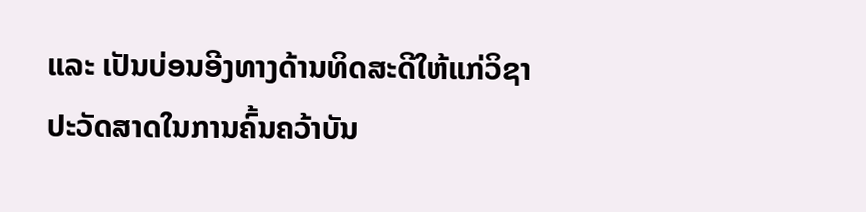ແລະ ເປັນບ່ອນອີງທາງດ້ານທິດສະດີໃຫ້ແກ່ວິຊາປະວັດສາດໃນການຄົ້ນຄວ້າບັນ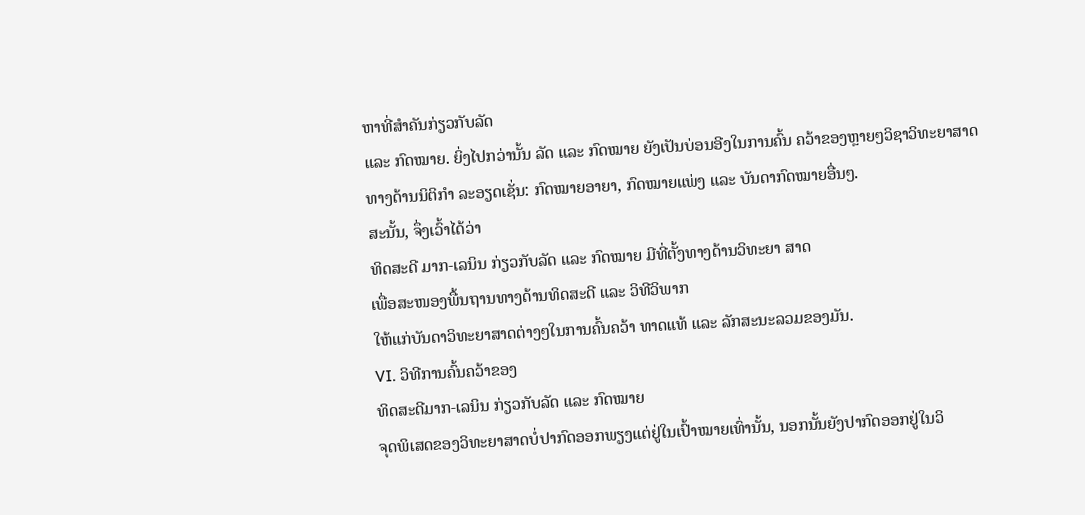ຫາທີ່ສຳຄັນກ່ຽວກັບລັດ
ແລະ ກົດໝາຍ. ຍິ່ງໄປກວ່ານັ້ນ ລັດ ແລະ ກົດໝາຍ ຍັງເປັນບ່ອນອີງໃນການຄົ້ນ ຄວ້າຂອງຫຼາຍໆວິຊາວິທະຍາສາດ
ທາງດ້ານນິຕິກຳ ລະອຽດເຊັ່ນ: ກົດໝາຍອາຍາ, ກົດໝາຍແພ່ງ ແລະ ບັນດາກົດໝາຍອື່ນໆ.
ສະນັ້ນ, ຈຶ່ງເວົ້າໄດ້ວ່າ
ທິດສະດີ ມາກ-ເລນິນ ກ່ຽວກັບລັດ ແລະ ກົດໝາຍ ມີທີ່ຕັ້ງທາງດ້ານວິທະຍາ ສາດ
ເພື່ອສະໜອງພື້ນຖານທາງດ້ານທິດສະດີ ແລະ ວິທີວິພາກ
ໃຫ້ແກ່ບັນດາວິທະຍາສາດຕ່າງໆໃນການຄົ້ນຄວ້າ ທາດແທ້ ແລະ ລັກສະນະລວມຂອງມັນ.
VI. ວິທີການຄົ້ນຄວ້າຂອງ
ທິດສະດີມາກ-ເລນິນ ກ່ຽວກັບລັດ ແລະ ກົດໝາຍ
ຈຸດພິເສດຂອງວິທະຍາສາດບໍ່ປາກົດອອກພຽງແຕ່ຢູ່ໃນເປົ້າໝາຍເທົ່ານັ້ນ, ນອກນັ້ນຍັງປາກົດອອກຢູ່ໃນວິ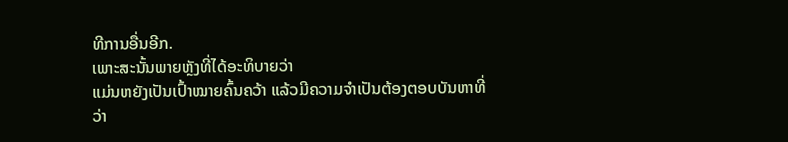ທີການອື່ນອີກ.
ເພາະສະນັ້ນພາຍຫຼັງທີ່ໄດ້ອະທິບາຍວ່າ
ແມ່ນຫຍັງເປັນເປົ້າໝາຍຄົ້ນຄວ້າ ແລ້ວມີຄວາມຈຳເປັນຕ້ອງຕອບບັນຫາທີ່ວ່າ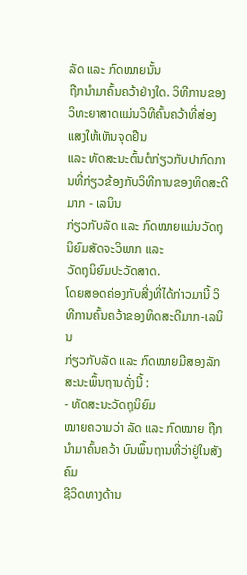ລັດ ແລະ ກົດໝາຍນັ້ນ
ຖືກນຳມາຄົ້ນຄວ້າຢ່າງໃດ. ວິທີການຂອງວິທະຍາສາດແມ່ນວິທີຄົ້ນຄວ້າທີ່ສ່ອງແສງໃຫ້ເຫັນຈຸດຢືນ
ແລະ ທັດສະນະຕົ້ນຕໍກ່ຽວກັບປາກົດການທີ່ກ່ຽວຂ້ອງກັບວິທີການຂອງທິດສະດີມາກ - ເລນິນ
ກ່ຽວກັບລັດ ແລະ ກົດໝາຍແມ່ນວັດຖຸນິຍົມສັດຈະວິພາກ ແລະ
ວັດຖຸນິຍົມປະວັດສາດ.
ໂດຍສອດຄ່ອງກັບສີ່ງທີ່ໄດ້ກ່າວມານີ້ ວິທີການຄົ້ນຄວ້າຂອງທິດສະດີມາກ-ເລນິນ
ກ່ຽວກັບລັດ ແລະ ກົດໝາຍມີສອງລັກສະນະພຶ້ນຖານດັ່ງນີ້ :
- ທັດສະນະວັດຖຸນິຍົມ
ໝາຍຄວາມວ່າ ລັດ ແລະ ກົດໝາຍ ຖືກນຳມາຄົ້ນຄວ້າ ບົນພຶ້ນຖານທີ່ວ່າຢູ່ໃນສັງຄົມ
ຊີວິດທາງດ້ານ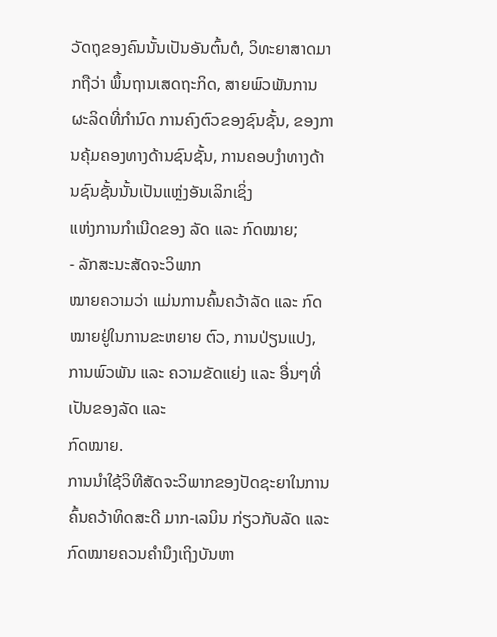ວັດຖຸຂອງຄົນນັ້ນເປັນອັນຕົ້ນຕໍ, ວິທະຍາສາດມາກຖືວ່າ ພຶ້ນຖານເສດຖະກິດ, ສາຍພົວພັນການຜະລິດທີ່ກຳນົດ ການຄົງຕົວຂອງຊົນຊັ້ນ, ຂອງການຄຸ້ມຄອງທາງດ້ານຊົນຊັ້ນ, ການຄອບງຳທາງດ້ານຊົນຊັ້ນນັ້ນເປັນແຫຼ່ງອັນເລິກເຊິ່ງ
ແຫ່ງການກຳເນີດຂອງ ລັດ ແລະ ກົດໝາຍ;
- ລັກສະນະສັດຈະວິພາກ
ໝາຍຄວາມວ່າ ແມ່ນການຄົ້ນຄວ້າລັດ ແລະ ກົດໝາຍຢູ່ໃນການຂະຫຍາຍ ຕົວ, ການປ່ຽນແປງ, ການພົວພັນ ແລະ ຄວາມຂັດແຍ່ງ ແລະ ອື່ນໆທີ່ເປັນຂອງລັດ ແລະ
ກົດໝາຍ.
ການນໍາໃຊ້ວິທີສັດຈະວິພາກຂອງປັດຊະຍາໃນການຄົ້ນຄວ້າທິດສະດີ ມາກ-ເລນິນ ກ່ຽວກັບລັດ ແລະ ກົດໝາຍຄວນຄໍານຶງເຖິງບັນຫາ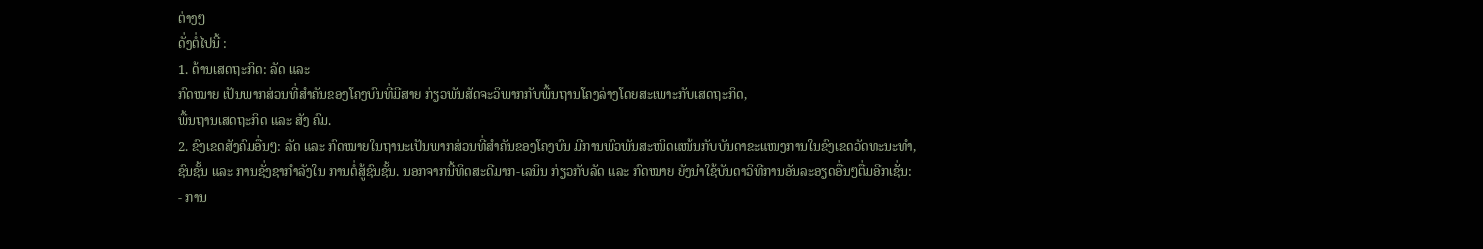ຕ່າງໆ
ດັ່ງຕໍ່ໄປນີ້ :
1. ດ້ານເສດຖະກິດ: ລັດ ແລະ
ກົດໝາຍ ເປັນພາກສ່ວນທີ່ສໍາຄັນຂອງໂຄງບົນທີ່ມີສາຍ ກ່ຽວພັນສັດຈະວິພາກກັບພື້ນຖານໂຄງລ່າງໂດຍສະເພາະກັບເສດຖະກິດ,
ພື້ນຖານເສດຖະກິດ ແລະ ສັງ ຄົມ.
2. ຂົງເຂດສັງຄົມອື່ນໆ: ລັດ ແລະ ກົດໝາຍໃນຖານະເປັນພາກສ່ວນທີ່ສໍາຄັນຂອງໂຄງບົນ ມີການພົວພັນສະໜິດແໜ້ນກັບບັນດາຂະແໜງການໃນຂົງເຂດວັດທະນະທໍາ,
ຊົນຊັ້ນ ແລະ ການຊັ່ງຊາກໍາລັງໃນ ການຕໍ່ສູ້ຊົນຊັ້ນ. ນອກຈາກນີ້ທິດສະດີມາກ-ເລນິນ ກ່ຽວກັບລັດ ແລະ ກົດໝາຍ ຍັງນໍາໃຊ້ບັນດາວິທີການອັນລະອຽດອື່ນໆຕື່ມອີກເຊັ່ນ:
- ການ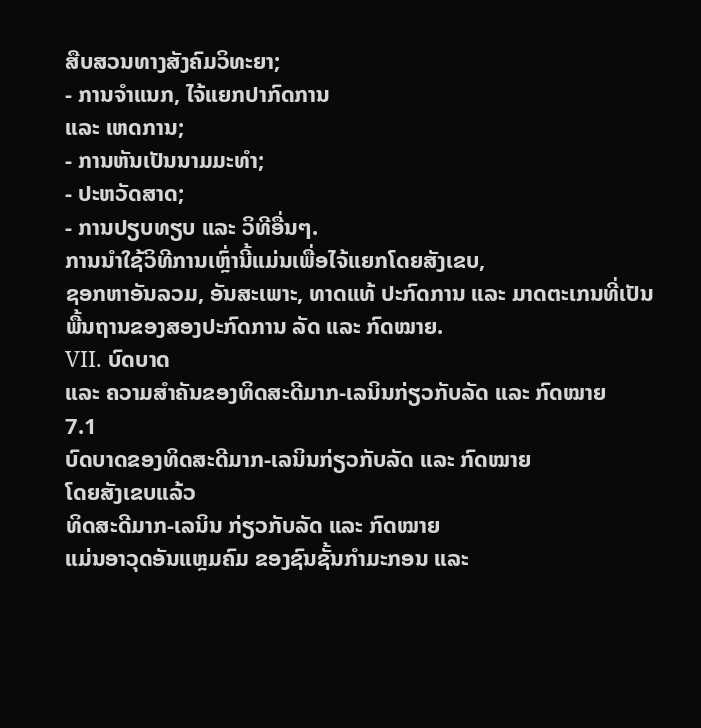ສືບສວນທາງສັງຄົມວິທະຍາ;
- ການຈໍາແນກ, ໄຈ້ແຍກປາກົດການ
ແລະ ເຫດການ;
- ການຫັນເປັນນາມມະທໍາ;
- ປະຫວັດສາດ;
- ການປຽບທຽບ ແລະ ວິທີອື່ນໆ.
ການນໍາໃຊ້ວິທີການເຫຼົ່ານີ້ແມ່ນເພື່ອໄຈ້ແຍກໂດຍສັງເຂບ,
ຊອກຫາອັນລວມ, ອັນສະເພາະ, ທາດແທ້ ປະກົດການ ແລະ ມາດຕະເກນທີ່ເປັນພື້ນຖານຂອງສອງປະກົດການ ລັດ ແລະ ກົດໝາຍ.
VII. ບົດບາດ
ແລະ ຄວາມສໍາຄັນຂອງທິດສະດີມາກ-ເລນິນກ່ຽວກັບລັດ ແລະ ກົດໝາຍ
7.1
ບົດບາດຂອງທິດສະດີມາກ-ເລນິນກ່ຽວກັບລັດ ແລະ ກົດໝາຍ
ໂດຍສັງເຂບແລ້ວ
ທິດສະດີມາກ-ເລນິນ ກ່ຽວກັບລັດ ແລະ ກົດໝາຍ
ແມ່ນອາວຸດອັນແຫຼມຄົມ ຂອງຊົນຊັ້ນກໍາມະກອນ ແລະ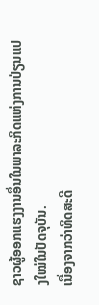ຊາວຜູ້ອອກແຮງງານອຶ່ນໃນພາລະກິດແຫ່ງການປ່ຽນແປງໃໝ່ໃນປັດຈຸບັນ.
ເນື່ອງຈາກວ່າທິດສະດີ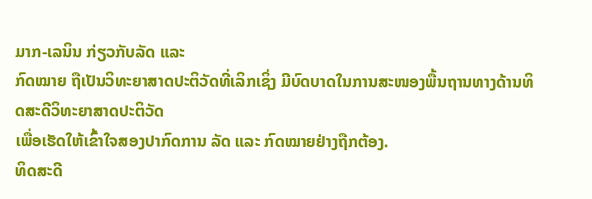ມາກ-ເລນິນ ກ່ຽວກັບລັດ ແລະ
ກົດໝາຍ ຖືເປັນວິທະຍາສາດປະຕິວັດທີ່ເລິກເຊິ່ງ ມີບົດບາດໃນການສະໜອງພື້ນຖານທາງດ້ານທິດສະດີວິທະຍາສາດປະຕິວັດ
ເພື່ອເຮັດໃຫ້ເຂົ້າໃຈສອງປາກົດການ ລັດ ແລະ ກົດໝາຍຢ່າງຖືກຕ້ອງ.
ທິດສະດີ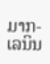ມາກ-ເລນິນ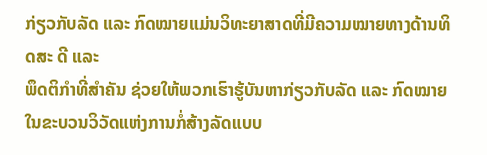ກ່ຽວກັບລັດ ແລະ ກົດໝາຍແມ່ນວິທະຍາສາດທີ່ມີຄວາມໝາຍທາງດ້ານທິດສະ ດີ ແລະ
ພຶດຕິກໍາທີ່ສໍາຄັນ ຊ່ວຍໃຫ້ພວກເຮົາຮູ້ບັນຫາກ່ຽວກັບລັດ ແລະ ກົດໝາຍໃນຂະບວນວິວັດແຫ່ງການກໍ່ສ້າງລັດແບບ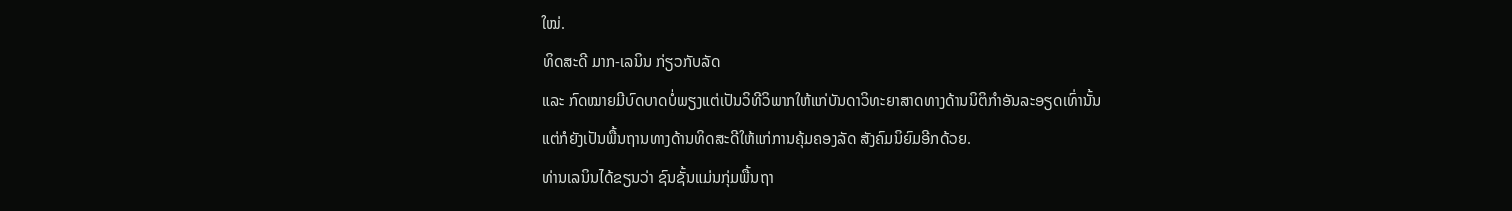ໃໝ່.
ທິດສະດີ ມາກ-ເລນິນ ກ່ຽວກັບລັດ
ແລະ ກົດໝາຍມີບົດບາດບໍ່ພຽງແຕ່ເປັນວິທີວິພາກໃຫ້ແກ່ບັນດາວິທະຍາສາດທາງດ້ານນິຕິກໍາອັນລະອຽດເທົ່ານັ້ນ
ແຕ່ກໍຍັງເປັນພື້ນຖານທາງດ້ານທິດສະດີໃຫ້ແກ່ການຄຸ້ມຄອງລັດ ສັງຄົມນິຍົມອີກດ້ວຍ.
ທ່ານເລນິນໄດ້ຂຽນວ່າ ຊົນຊັ້ນແມ່ນກຸ່ມພື້ນຖາ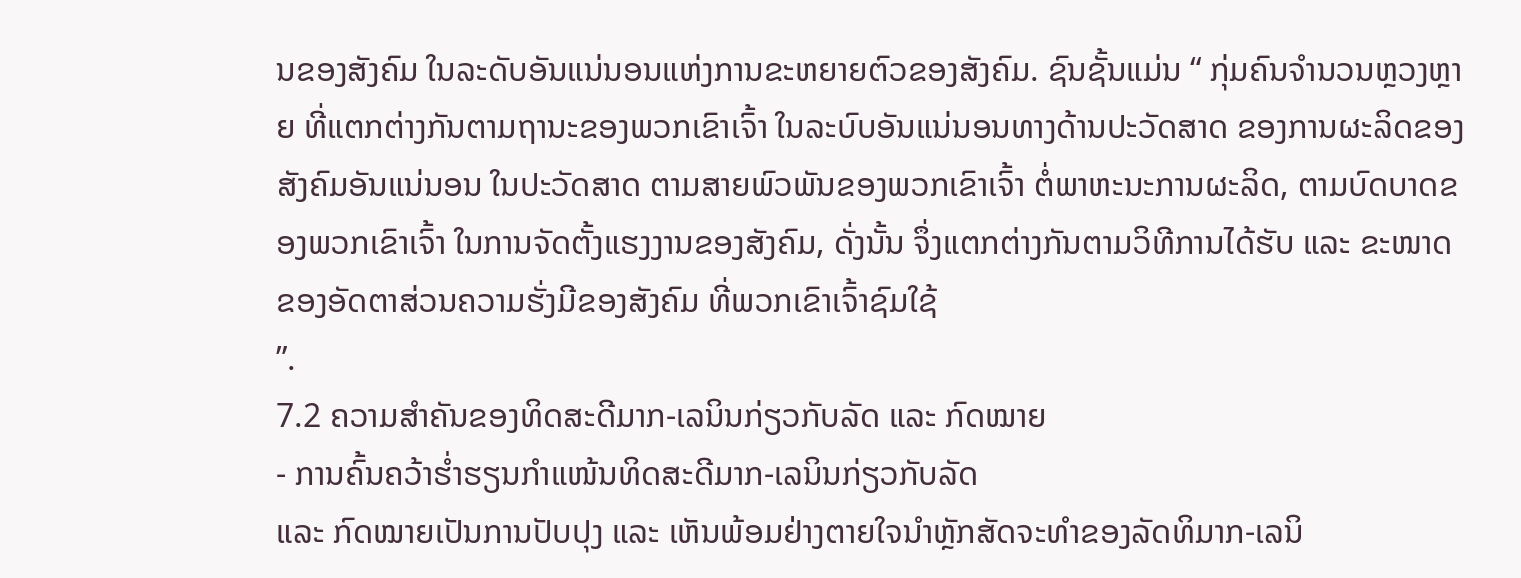ນຂອງສັງຄົມ ໃນລະດັບອັນແນ່ນອນແຫ່ງການຂະຫຍາຍຕົວຂອງສັງຄົມ. ຊົນຊັ້ນແມ່ນ “ ກຸ່ມຄົນຈຳນວນຫຼວງຫຼາຍ ທີ່ແຕກຕ່າງກັນຕາມຖານະຂອງພວກເຂົາເຈົ້າ ໃນລະບົບອັນແນ່ນອນທາງດ້ານປະວັດສາດ ຂອງການຜະລິດຂອງສັງຄົມອັນແນ່ນອນ ໃນປະວັດສາດ ຕາມສາຍພົວພັນຂອງພວກເຂົາເຈົ້າ ຕໍ່ພາຫະນະການຜະລິດ, ຕາມບົດບາດຂອງພວກເຂົາເຈົ້າ ໃນການຈັດຕັ້ງແຮງງານຂອງສັງຄົມ, ດັ່ງນັ້ນ ຈຶ່ງແຕກຕ່າງກັນຕາມວິທີການໄດ້ຮັບ ແລະ ຂະໜາດຂອງອັດຕາສ່ວນຄວາມຮັ່ງມີຂອງສັງຄົມ ທີ່ພວກເຂົາເຈົ້າຊົມໃຊ້
”.
7.2 ຄວາມສໍາຄັນຂອງທິດສະດີມາກ-ເລນິນກ່ຽວກັບລັດ ແລະ ກົດໝາຍ
- ການຄົ້ນຄວ້າຮໍ່າຮຽນກໍາແໜ້ນທິດສະດີມາກ-ເລນິນກ່ຽວກັບລັດ
ແລະ ກົດໝາຍເປັນການປັບປຸງ ແລະ ເຫັນພ້ອມຢ່າງຕາຍໃຈນຳຫຼັກສັດຈະທຳຂອງລັດທິມາກ-ເລນິ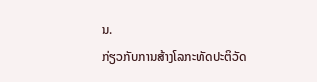ນ.
ກ່ຽວກັບການສ້າງໂລກະທັດປະຕິວັດ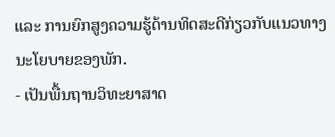ແລະ ການຍົກສູງຄວາມຮູ້ດ້ານທິດສະດີກ່ຽວກັບແນວທາງນະໂຍບາຍຂອງພັກ.
- ເປັນພື້ນຖານວິທະຍາສາດ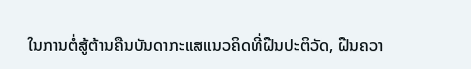ໃນການຕໍ່ສູ້ຕ້ານຄືນບັນດາກະແສແນວຄິດທີ່ຝືນປະຕິວັດ, ຝືນຄວາ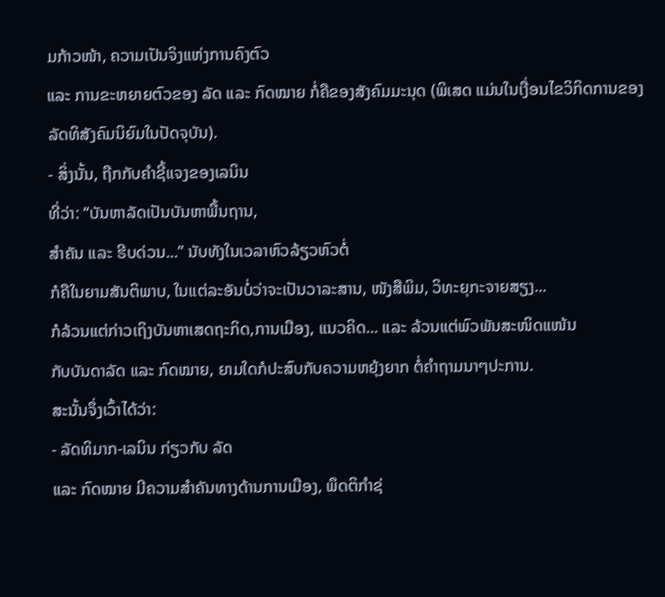ມກ້າວໜ້າ, ຄວາມເປັນຈິງແຫ່ງການຄົງຕົວ
ແລະ ການຂະຫຍາຍຕົວຂອງ ລັດ ແລະ ກົດໝາຍ ກໍ່ຄືຂອງສັງຄົມມະນຸດ (ພິເສດ ແມ່ນໃນເງື່ອນໄຂວິກິດການຂອງລັດທິສັງຄົມນິຍົມໃນປັດຈຸບັນ).
- ສິ່ງນັ້ນ, ຖືກກັບຄໍາຊີ້ແຈງຂອງເລນິນ
ທີ່ວ່າ: “ບັນຫາລັດເປັນບັນຫາພື້ນຖານ,
ສຳຄັນ ແລະ ຮີບດ່ວນ...” ນັບທັງໃນເວລາຫົວລ້ຽວຫົວຕໍ່
ກໍຄືໃນຍາມສັນຕິພາບ, ໃນແຕ່ລະອັນບໍ່ວ່າຈະເປັນວາລະສານ, ໜັງສືພິມ, ວິທະຍຸກະຈາຍສຽງ...
ກໍລ້ວນແຕ່ກ່າວເຖິງບັນຫາເສດຖະກິດ,ການເມືອງ, ແນວຄິດ... ແລະ ລ້ວນແຕ່ພົວພັນສະໜິດແໜ້ນ
ກັບບັນດາລັດ ແລະ ກົດໝາຍ, ຍາມໃດກໍປະສົບກັບຄວາມຫຍຸ້ງຍາກ ຕໍ່ຄຳຖາມນາໆປະການ.
ສະນັ້ນຈຶ່ງເວົ້າໄດ້ວ່າ:
- ລັດທິມາກ-ເລນິນ ກ່ຽວກັບ ລັດ
ແລະ ກົດໝາຍ ມີຄວາມສໍາຄັນທາງດ້ານການເມືອງ, ພຶດຕິກໍາຊ່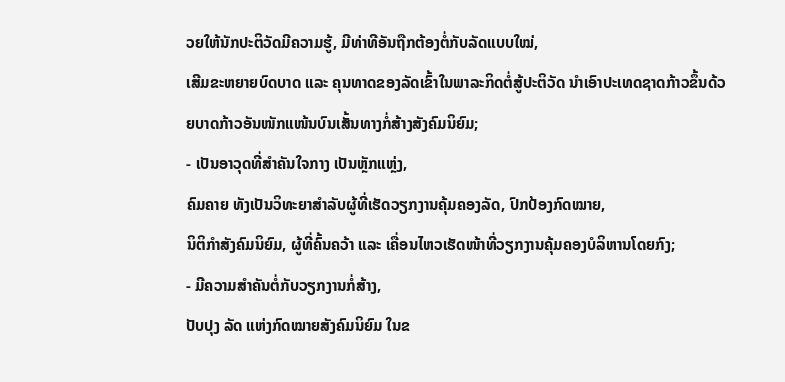ວຍໃຫ້ນັກປະຕິວັດມີຄວາມຮູ້, ມີທ່າທີອັນຖືກຕ້ອງຕໍ່ກັບລັດແບບໃໝ່,
ເສີມຂະຫຍາຍບົດບາດ ແລະ ຄຸນທາດຂອງລັດເຂົ້າໃນພາລະກິດຕໍ່ສູ້ປະຕິວັດ ນໍາເອົາປະເທດຊາດກ້າວຂຶ້ນດ້ວຍບາດກ້າວອັນໜັກແໜ້ນບົນເສັ້ນທາງກໍ່ສ້າງສັງຄົມນິຍົມ;
- ເປັນອາວຸດທີ່ສໍາຄັນໃຈກາງ ເປັນຫຼັກແຫຼ່ງ,
ຄົມຄາຍ ທັງເປັນວິທະຍາສຳລັບຜູ້ທີ່ເຮັດວຽກງານຄຸ້ມຄອງລັດ, ປົກປ້ອງກົດໝາຍ,
ນິຕິກຳສັງຄົມນິຍົມ, ຜູ້ທີ່ຄົ້ນຄວ້າ ແລະ ເຄື່ອນໄຫວເຮັດໜ້າທີ່ວຽກງານຄຸ້ມຄອງບໍລິຫານໂດຍກົງ;
- ມີຄວາມສໍາຄັນຕໍ່ກັບວຽກງານກໍ່ສ້າງ,
ປັບປຸງ ລັດ ແຫ່ງກົດໝາຍສັງຄົມນິຍົມ ໃນຂ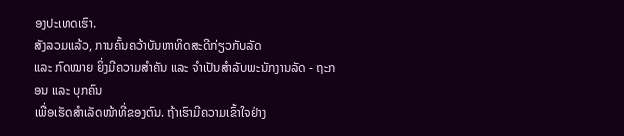ອງປະເທດເຮົາ.
ສັງລວມແລ້ວ, ການຄົ້ນຄວ້າບັນຫາທິດສະດີກ່ຽວກັບລັດ
ແລະ ກົດໝາຍ ຍິ່ງມີຄວາມສຳຄັນ ແລະ ຈໍາເປັນສໍາລັບພະນັກງານລັດ - ຖະກອນ ແລະ ບຸກຄົນ
ເພື່ອເຮັດສຳເລັດໜ້າທີ່ຂອງຕົນ. ຖ້າເຮົາມີຄວາມເຂົ້າໃຈຢ່າງ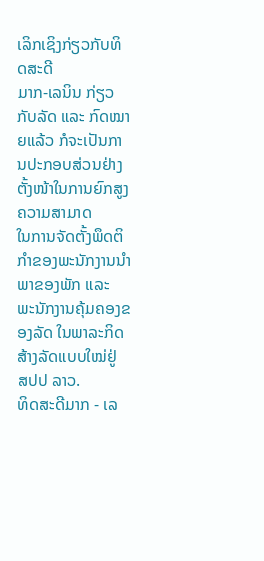ເລິກເຊິງກ່ຽວກັບທິດສະດີ
ມາກ-ເລນິນ ກ່ຽວກັບລັດ ແລະ ກົດໝາຍແລ້ວ ກໍຈະເປັນການປະກອບສ່ວນຢ່າງຕັ້ງໜ້າໃນການຍົກສູງຄວາມສາມາດ
ໃນການຈັດຕັ້ງພຶດຕິກໍາຂອງພະນັກງານນໍາພາຂອງພັກ ແລະ ພະນັກງານຄຸ້ມຄອງຂອງລັດ ໃນພາລະກິດສ້າງລັດແບບໃໝ່ຢູ່
ສປປ ລາວ.
ທິດສະດີມາກ - ເລ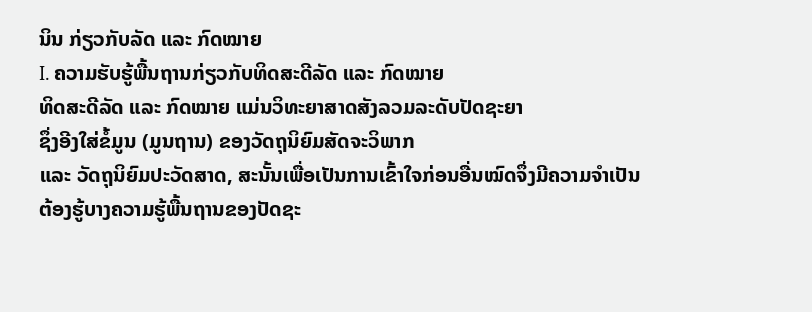ນິນ ກ່ຽວກັບລັດ ແລະ ກົດໝາຍ
I. ຄວາມຮັບຮູ້ພື້ນຖານກ່ຽວກັບທິດສະດີລັດ ແລະ ກົດໝາຍ
ທິດສະດີລັດ ແລະ ກົດໝາຍ ແມ່ນວິທະຍາສາດສັງລວມລະດັບປັດຊະຍາ
ຊຶ່ງອີງໃສ່ຂໍ້ມູນ (ມູນຖານ) ຂອງວັດຖຸນິຍົມສັດຈະວິພາກ
ແລະ ວັດຖຸນິຍົມປະວັດສາດ, ສະນັ້ນເພື່ອເປັນການເຂົ້າໃຈກ່ອນອື່ນໝົດຈຶ່ງມີຄວາມຈຳເປັນ
ຕ້ອງຮູ້ບາງຄວາມຮູ້ພື້ນຖານຂອງປັດຊະ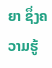ຍາ ຊຶ່ງຄວາມຮູ້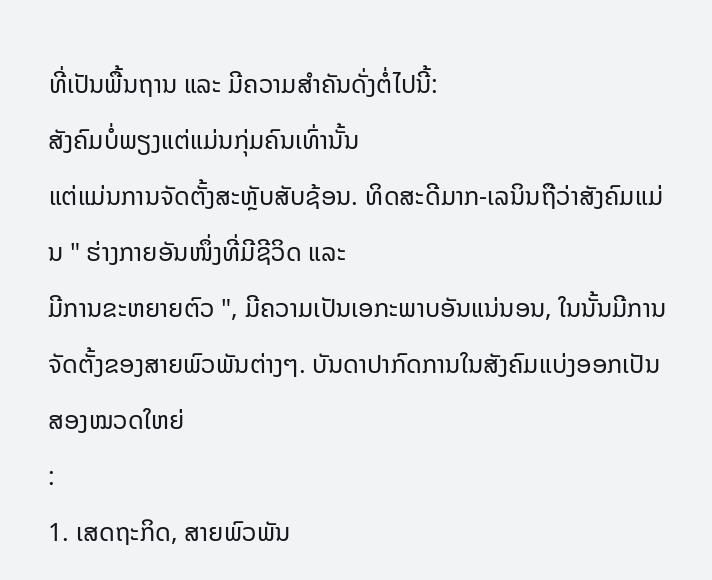ທີ່ເປັນພື້ນຖານ ແລະ ມີຄວາມສຳຄັນດັ່ງຕໍ່ໄປນີ້:
ສັງຄົມບໍ່ພຽງແຕ່ແມ່ນກຸ່ມຄົນເທົ່ານັ້ນ
ແຕ່ແມ່ນການຈັດຕັ້ງສະຫຼັບສັບຊ້ອນ. ທິດສະດີມາກ-ເລນິນຖືວ່າສັງຄົມແມ່ນ " ຮ່າງກາຍອັນໜຶ່ງທີ່ມີຊີວິດ ແລະ
ມີການຂະຫຍາຍຕົວ ", ມີຄວາມເປັນເອກະພາບອັນແນ່ນອນ, ໃນນັ້ນມີການຈັດຕັ້ງຂອງສາຍພົວພັນຕ່າງໆ. ບັນດາປາກົດການໃນສັງຄົມແບ່ງອອກເປັນສອງໝວດໃຫຍ່
:
1. ເສດຖະກິດ, ສາຍພົວພັນ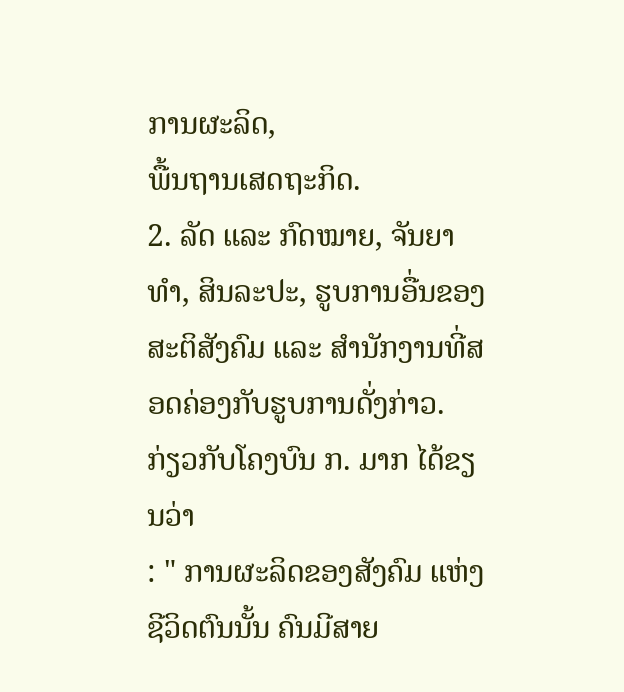ການຜະລິດ,
ພື້ນຖານເສດຖະກິດ.
2. ລັດ ແລະ ກົດໝາຍ, ຈັນຍາທຳ, ສິນລະປະ, ຮູບການອື່ນຂອງສະຕິສັງຄົມ ແລະ ສຳນັກງານທີ່ສອດຄ່ອງກັບຮູບການດັ່ງກ່າວ.
ກ່ຽວກັບໂຄງບົນ ກ. ມາກ ໄດ້ຂຽນວ່າ
: " ການຜະລິດຂອງສັງຄົມ ແຫ່ງຊີວິດຕົນນັ້ນ ຄົນມີສາຍ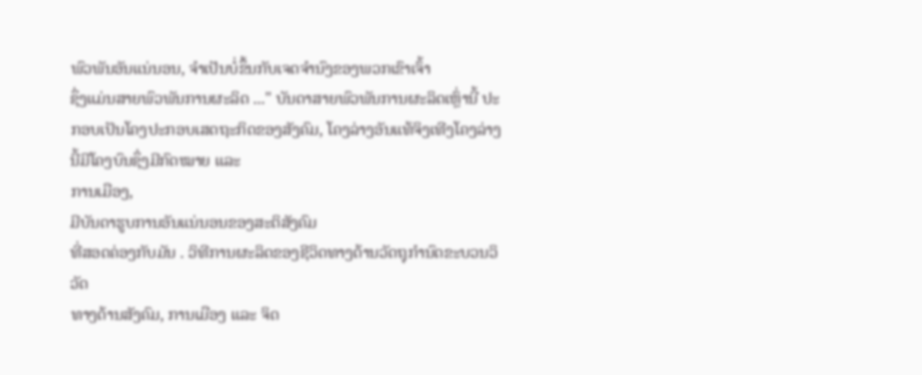ພົວພັນອັນແນ່ນອນ, ຈຳເປັນບໍ່ຂຶ້ນກັບເຈດຈຳນົງຂອງພວກເຂົາເຈົ້າ
ຊຶ່ງແມ່ນສາຍພົວພັນການຜະລິດ ..." ບັນດາສາຍພົວພັນການຜະລິດເຫຼົ່ານີ້ ປະກອບເປັນໂຄງປະກອບເສດຖະກິດຂອງສັງຄົມ, ໂຄງລ່າງອັນແທ້ຈິງເທີງໂຄງລ່າງນີ້ມີໂຄງບົນຊຶ່ງມີກົດໝາຍ ແລະ
ການເມືອງ,
ມີບັນດາຮູບການອັນແນ່ນອນຂອງສະຕິສັງຄົມ
ທີ່ສອດຄ່ອງກັບມັນ . ວິທີການຜະລິດຂອງຊີວິດທາງດ້ານວັດຖຸກໍານົດຂະບວນວິວັດ
ທາງດ້ານສັງຄົມ, ການເມືອງ ແລະ ຈິດ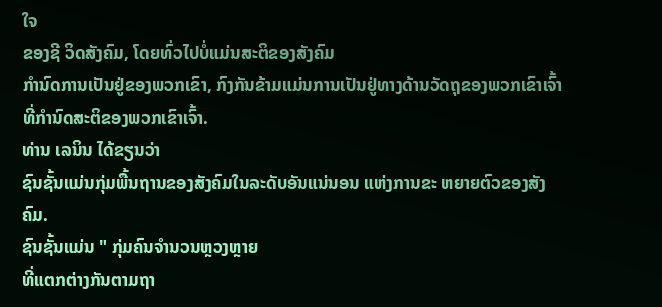ໃຈ
ຂອງຊີ ວິດສັງຄົມ, ໂດຍທົ່ວໄປບໍ່ແມ່ນສະຕິຂອງສັງຄົມ
ກຳນົດການເປັນຢູ່ຂອງພວກເຂົາ, ກົງກັນຂ້າມແມ່ນການເປັນຢູ່ທາງດ້ານວັດຖຸຂອງພວກເຂົາເຈົ້າ
ທີ່ກຳນົດສະຕິຂອງພວກເຂົາເຈົ້າ.
ທ່ານ ເລນິນ ໄດ້ຂຽນວ່າ
ຊົນຊັ້ນແມ່ນກຸ່ມພື້ນຖານຂອງສັງຄົມໃນລະດັບອັນແນ່ນອນ ແຫ່ງການຂະ ຫຍາຍຕົວຂອງສັງຄົມ.
ຊົນຊັ້ນແມ່ນ " ກຸ່ມຄົນຈຳນວນຫຼວງຫຼາຍ
ທີ່ແຕກຕ່າງກັນຕາມຖາ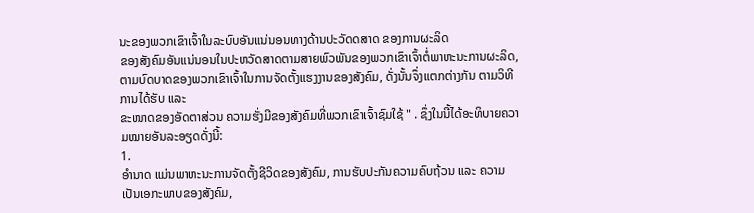ນະຂອງພວກເຂົາເຈົ້າໃນລະບົບອັນແນ່ນອນທາງດ້ານປະວັດດສາດ ຂອງການຜະລິດ
ຂອງສັງຄົມອັນແນ່ນອນໃນປະຫວັດສາດຕາມສາຍພົວພັນຂອງພວກເຂົາເຈົ້າຕໍ່ພາຫະນະການຜະລິດ, ຕາມບົດບາດຂອງພວກເຂົາເຈົ້າໃນການຈັດຕັ້ງແຮງງານຂອງສັງຄົມ, ດັ່ງນັ້ນຈຶ່ງແຕກຕ່າງກັນ ຕາມວິທີການໄດ້ຮັບ ແລະ
ຂະໜາດຂອງອັດຕາສ່ວນ ຄວາມຮັ່ງມີຂອງສັງຄົມທີ່ພວກເຂົາເຈົ້າຊົມໃຊ້ " . ຊຶ່ງໃນນີ້ໄດ້ອະທິບາຍຄວາມໝາຍອັນລະອຽດດັ່ງນີ້:
1.
ອຳນາດ ແມ່ນພາຫະນະການຈັດຕັ້ງຊີວິດຂອງສັງຄົມ, ການຮັບປະກັນຄວາມຄົບຖ້ວນ ແລະ ຄວາມເປັນເອກະພາບຂອງສັງຄົມ,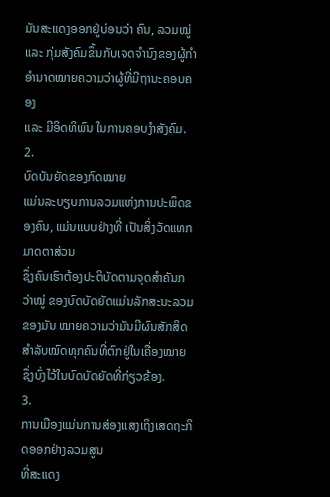ມັນສະແດງອອກຢູ່ບ່ອນວ່າ ຄົນ, ລວມໝູ່ ແລະ ກຸ່ມສັງຄົມຂຶ້ນກັບເຈດຈຳນົງຂອງຜູ້ກຳອຳນາດໝາຍຄວາມວ່າຜູ້ທີ່ມີຖານະຄອບຄອງ
ແລະ ມີອິດທິພົນ ໃນການຄອບງຳສັງຄົມ.
2.
ບົດບັນຍັດຂອງກົດໝາຍ
ແມ່ນລະບຽບການລວມແຫ່ງການປະພຶດຂອງຄົນ, ແມ່ນແບບຢ່າງທີ່ ເປັນສິ່ງວັດແທກມາດຕາສ່ວນ
ຊຶ່ງຄົນເຮົາຕ້ອງປະຕິບັດຕາມຈຸດສຳຄັນກວ່າໝູ່ ຂອງບົດບັດຍັດແມ່ນລັກສະນະລວມຂອງມັນ ໝາຍຄວາມວ່າມັນມີຜົນສັກສິດສຳລັບໝົດທຸກຄົນທີ່ຕົກຢູ່ໃນເຄື່ອງໝາຍ
ຊຶ່ງບົ່ງໄວ້ໃນບົດບັດຍັດທີ່ກ່ຽວຂ້ອງ.
3.
ການເມືອງແມ່ນການສ່ອງແສງເຖິງເສດຖະກິດອອກຢ່າງລວມສູນ
ທີ່ສະແດງ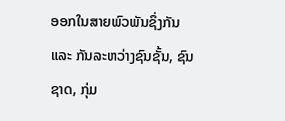ອອກໃນສາຍພົວພັນຊຶ່ງກັນ ແລະ ກັນລະຫວ່າງຊົນຊັ້ນ, ຊົນຊາດ, ກຸ່ມ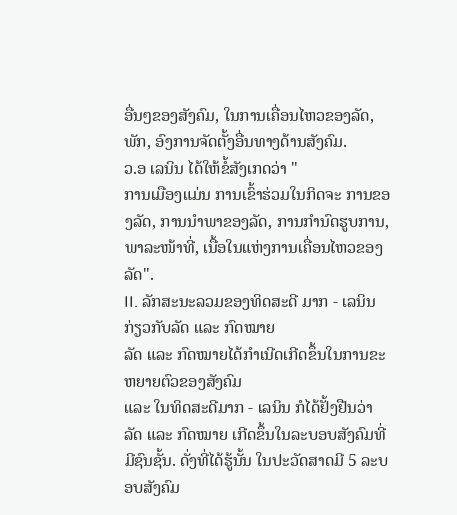ອື່ນໆຂອງສັງຄົມ, ໃນການເຄື່ອນໄຫວຂອງລັດ, ພັກ, ອົງການຈັດຕັ້ງອື່ນທາງດ້ານສັງຄົມ.
ວ.ອ ເລນິນ ໄດ້ໃຫ້ຂໍ້ສັງເກດວ່າ "
ການເມືອງແມ່ນ ການເຂົ້າຮ່ວມໃນກິດຈະ ການຂອງລັດ, ການນຳພາຂອງລັດ, ການກຳນົດຮູບການ, ພາລະໜ້າທີ່, ເນື້ອໃນແຫ່ງການເຄື່ອນໄຫວຂອງລັດ".
II. ລັກສະນະລວມຂອງທິດສະດີ ມາກ - ເລນິນ ກ່ຽວກັບລັດ ແລະ ກົດໝາຍ
ລັດ ແລະ ກົດໝາຍໄດ້ກຳເນີດເກີດຂຶ້ນໃນການຂະຫຍາຍຕົວຂອງສັງຄົມ
ແລະ ໃນທິດສະດີມາກ - ເລນິນ ກໍໄດ້ຢັ້ງຢືນວ່າ ລັດ ແລະ ກົດໝາຍ ເກີດຂຶ້ນໃນລະບອບສັງຄົມທີ່ມີຊົນຊັ້ນ. ດັ່ງທີ່ໄດ້ຮູ້ນັ້ນ ໃນປະວັດສາດມີ 5 ລະບອບສັງຄົມ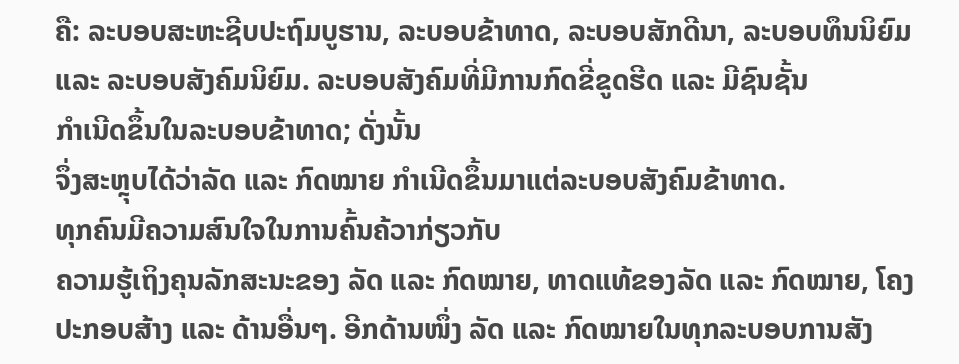ຄື: ລະບອບສະຫະຊີບປະຖົມບູຮານ, ລະບອບຂ້າທາດ, ລະບອບສັກດີນາ, ລະບອບທຶນນິຍົມ ແລະ ລະບອບສັງຄົມນິຍົມ. ລະບອບສັງຄົມທີ່ມີການກົດຂີ່ຂູດຮີດ ແລະ ມີຊົນຊັ້ນ
ກຳເນີດຂຶ້ນໃນລະບອບຂ້າທາດ; ດັ່ງນັ້ນ
ຈຶ່ງສະຫຼຸບໄດ້ວ່າລັດ ແລະ ກົດໝາຍ ກຳເນີດຂຶ້ນມາແຕ່ລະບອບສັງຄົມຂ້າທາດ.
ທຸກຄົນມີຄວາມສົນໃຈໃນການຄົ້ນຄ້ວາກ່ຽວກັບ
ຄວາມຮູ້ເຖິງຄຸນລັກສະນະຂອງ ລັດ ແລະ ກົດໝາຍ, ທາດແທ້ຂອງລັດ ແລະ ກົດໝາຍ, ໂຄງປະກອບສ້າງ ແລະ ດ້ານອື່ນໆ. ອີກດ້ານໜຶ່ງ ລັດ ແລະ ກົດໝາຍໃນທຸກລະບອບການສັງ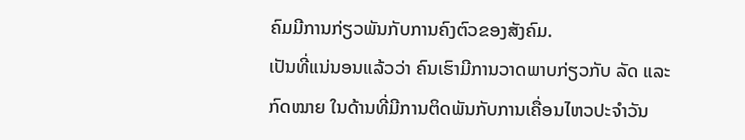ຄົມມີການກ່ຽວພັນກັບການຄົງຕົວຂອງສັງຄົມ.
ເປັນທີ່ແນ່ນອນແລ້ວວ່າ ຄົນເຮົາມີການວາດພາບກ່ຽວກັບ ລັດ ແລະ ກົດໝາຍ ໃນດ້ານທີ່ມີການຕິດພັນກັບການເຄື່ອນໄຫວປະຈຳວັນ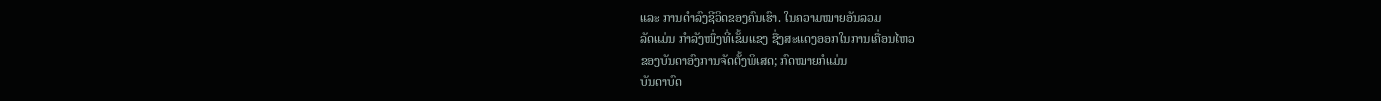ແລະ ການດຳລົງຊີວິດຂອງຄົນເຮົາ. ໃນຄວາມໝາຍອັນລວມ
ລັດແມ່ນ ກໍາລັງໜຶ່ງທີ່ເຂັ້ມແຂງ ຊື່ງສະແດງອອກໃນການເຄື່ອນໄຫວ
ຂອງບັນດາອົງການຈັດຕັ້ງພິເສດ; ກົດໝາຍກໍແມ່ນ
ບັນດາບົດ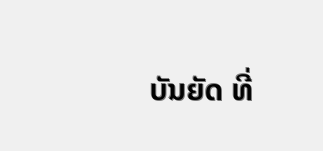ບັນຍັດ ທີ່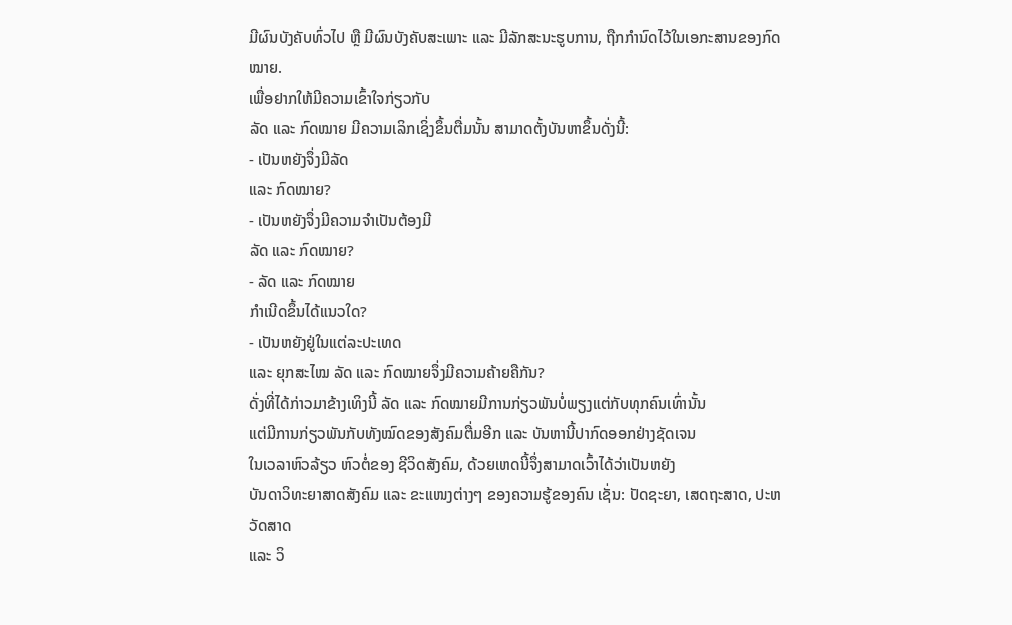ມີຜົນບັງຄັບທົ່ວໄປ ຫຼື ມີຜົນບັງຄັບສະເພາະ ແລະ ມີລັກສະນະຮູບການ, ຖືກກຳນົດໄວ້ໃນເອກະສານຂອງກົດໝາຍ.
ເພື່ອຢາກໃຫ້ມີຄວາມເຂົ້າໃຈກ່ຽວກັບ
ລັດ ແລະ ກົດໝາຍ ມີຄວາມເລິກເຊິ່ງຂຶ້ນຕື່ມນັ້ນ ສາມາດຕັ້ງບັນຫາຂຶ້ນດັ່ງນີ້:
- ເປັນຫຍັງຈຶ່ງມີລັດ
ແລະ ກົດໝາຍ?
- ເປັນຫຍັງຈຶ່ງມີຄວາມຈຳເປັນຕ້ອງມີ
ລັດ ແລະ ກົດໝາຍ?
- ລັດ ແລະ ກົດໝາຍ
ກຳເນີດຂຶ້ນໄດ້ແນວໃດ?
- ເປັນຫຍັງຢູ່ໃນແຕ່ລະປະເທດ
ແລະ ຍຸກສະໄໝ ລັດ ແລະ ກົດໝາຍຈຶ່ງມີຄວາມຄ້າຍຄືກັນ?
ດັ່ງທີ່ໄດ້ກ່າວມາຂ້າງເທິງນີ້ ລັດ ແລະ ກົດໝາຍມີການກ່ຽວພັນບໍ່ພຽງແຕ່ກັບທຸກຄົນເທົ່ານັ້ນ
ແຕ່ມີການກ່ຽວພັນກັບທັງໝົດຂອງສັງຄົມຕື່ມອີກ ແລະ ບັນຫານີ້ປາກົດອອກຢ່າງຊັດເຈນ
ໃນເວລາຫົວລ້ຽວ ຫົວຕໍ່ຂອງ ຊີວິດສັງຄົມ, ດ້ວຍເຫດນີ້ຈຶ່ງສາມາດເວົ້າໄດ້ວ່າເປັນຫຍັງ
ບັນດາວິທະຍາສາດສັງຄົມ ແລະ ຂະແໜງຕ່າງໆ ຂອງຄວາມຮູ້ຂອງຄົນ ເຊັ່ນ: ປັດຊະຍາ, ເສດຖະສາດ, ປະຫວັດສາດ
ແລະ ວິ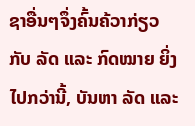ຊາອື່ນໆຈຶ່ງຄົ້ນຄ້ວາກ່ຽວກັບ ລັດ ແລະ ກົດໝາຍ ຍິ່ງໄປກວ່ານີ້, ບັນຫາ ລັດ ແລະ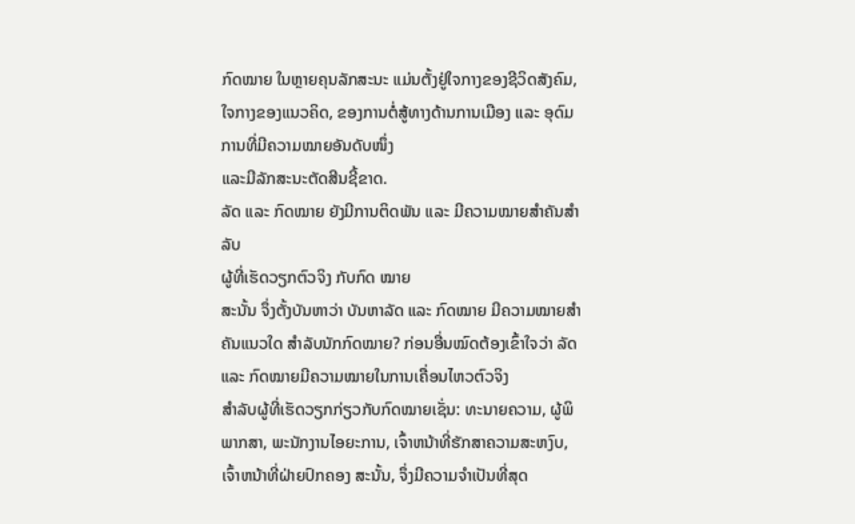ກົດໝາຍ ໃນຫຼາຍຄຸນລັກສະນະ ແມ່ນຕັ້ງຢູ່ໃຈກາງຂອງຊີວິດສັງຄົມ, ໃຈກາງຂອງແນວຄິດ, ຂອງການຕໍ່ສູ້ທາງດ້ານການເມືອງ ແລະ ອຸດົມການທີ່ມີຄວາມໝາຍອັນດັບໜຶ່ງ
ແລະມີລັກສະນະຕັດສີນຊີ້ຂາດ.
ລັດ ແລະ ກົດໝາຍ ຍັງມີການຕິດພັນ ແລະ ມີຄວາມໝາຍສຳຄັນສຳລັບ
ຜູ້ທີ່ເຮັດວຽກຕົວຈິງ ກັບກົດ ໝາຍ
ສະນັ້ນ ຈຶ່ງຕັ້ງບັນຫາວ່າ ບັນຫາລັດ ແລະ ກົດໝາຍ ມີຄວາມໝາຍສຳຄັນແນວໃດ ສຳລັບນັກກົດໝາຍ? ກ່ອນອື່ນໝົດຕ້ອງເຂົ້າໃຈວ່າ ລັດ ແລະ ກົດໝາຍມີຄວາມໝາຍໃນການເຄື່ອນໄຫວຕົວຈິງ
ສຳລັບຜູ້ທີ່ເຮັດວຽກກ່ຽວກັບກົດໝາຍເຊັ່ນ: ທະນາຍຄວາມ, ຜູ້ພິພາກສາ, ພະນັກງານໄອຍະການ, ເຈົ້າຫນ້າທີ່ຮັກສາຄວາມສະຫງົບ, ເຈົ້າຫນ້າທີ່ຝ່າຍປົກຄອງ ສະນັ້ນ, ຈຶ່ງມີຄວາມຈຳເປັນທີ່ສຸດ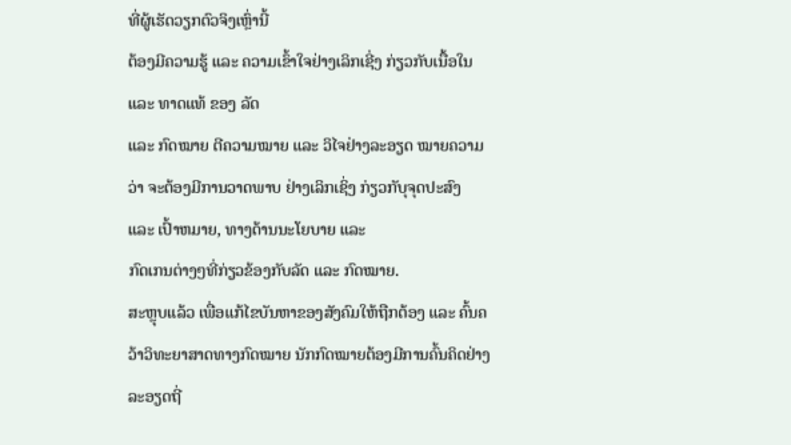ທີ່ຜູ້ເຮັດວຽກຕົວຈິງເຫຼົ່ານີ້
ຕ້ອງມີຄວາມຮູ້ ແລະ ຄວາມເຂົ້າໃຈຢ່າງເລິກເຊີ່ງ ກ່ຽວກັບເນື້ອໃນ ແລະ ທາດແທ້ ຂອງ ລັດ
ແລະ ກົດໝາຍ ຕີຄວາມໝາຍ ແລະ ວິໄຈຢ່າງລະອຽດ ໝາຍຄວາມວ່າ ຈະຕ້ອງມີການວາດພາບ ຢ່າງເລິກເຊິ່ງ ກ່ຽວກັບຸຈຸດປະສົງ
ແລະ ເປົ້າຫມາຍ, ທາງດ້ານນະໂຍບາຍ ແລະ
ກົດເກນຕ່າງໆທີ່ກ່ຽວຂ້ອງກັບລັດ ແລະ ກົດໝາຍ.
ສະຫຼຸບແລ້ວ ເພື່ອແກ້ໄຂບັນຫາຂອງສັງຄົມໃຫ້ຖືກຕ້ອງ ແລະ ຄົ້ນຄວ້າວິທະຍາສາດທາງກົດໝາຍ ນັກກົດໝາຍຕ້ອງມີການຄົ້ນຄິດຢ່າງລະອຽດຖີ່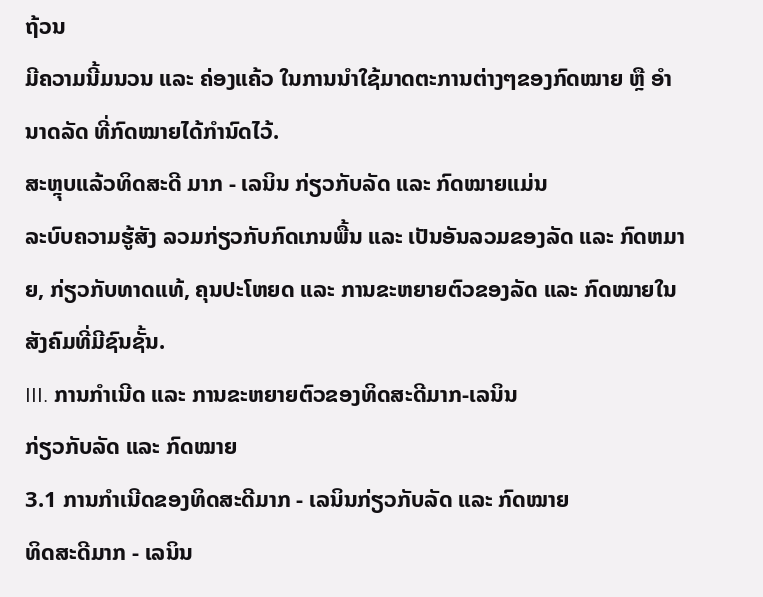ຖ້ວນ
ມີຄວາມນີ້ມນວນ ແລະ ຄ່ອງແຄ້ວ ໃນການນຳໃຊ້ມາດຕະການຕ່າງໆຂອງກົດໝາຍ ຫຼື ອຳນາດລັດ ທີ່ກົດໝາຍໄດ້ກຳນົດໄວ້.
ສະຫຼຸບແລ້ວທິດສະດີ ມາກ - ເລນິນ ກ່ຽວກັບລັດ ແລະ ກົດໝາຍແມ່ນ
ລະບົບຄວາມຮູ້ສັງ ລວມກ່ຽວກັບກົດເກນພື້ນ ແລະ ເປັນອັນລວມຂອງລັດ ແລະ ກົດຫມາຍ, ກ່ຽວກັບທາດແທ້, ຄຸນປະໂຫຍດ ແລະ ການຂະຫຍາຍຕົວຂອງລັດ ແລະ ກົດໝາຍໃນສັງຄົມທີ່ມີຊົນຊັ້ນ.
III. ການກຳເນີດ ແລະ ການຂະຫຍາຍຕົວຂອງທິດສະດີມາກ-ເລນິນ
ກ່ຽວກັບລັດ ແລະ ກົດໝາຍ
3.1 ການກໍາເນີດຂອງທິດສະດີມາກ - ເລນິນກ່ຽວກັບລັດ ແລະ ກົດໝາຍ
ທິດສະດີມາກ - ເລນິນ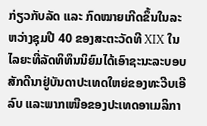ກ່ຽວກັບລັດ ແລະ ກົດໝາຍເກີດຂຶ້ນໃນລະຫວ່າງຊຸມປີ 40 ຂອງສະຕະວັດທີ XIX ໃນໄລຍະທີ່ລັດທິທຶນນິຍົມໄດ້ເອົາຊະນະລະບອບສັກດີນາຢູ່ບັນດາປະເທດໃຫຍ່ຂອງທະວີບເອີລົບ ແລະພາກເໜືອຂອງປະເທດອາເມລິກາ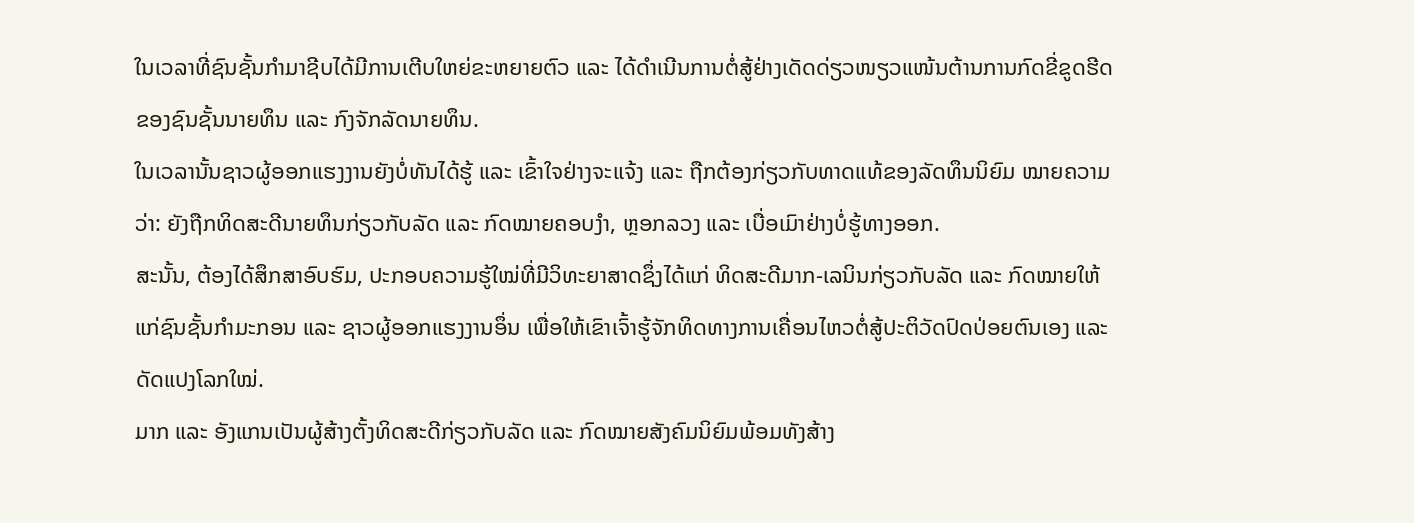ໃນເວລາທີ່ຊົນຊັ້ນກໍາມາຊີບໄດ້ມີການເຕີບໃຫຍ່ຂະຫຍາຍຕົວ ແລະ ໄດ້ດໍາເນີນການຕໍ່ສູ້ຢ່າງເດັດດ່ຽວໜຽວແໜ້ນຕ້ານການກົດຂີ່ຂູດຮີດຂອງຊົນຊັ້ນນາຍທຶນ ແລະ ກົງຈັກລັດນາຍທຶນ.
ໃນເວລານັ້ນຊາວຜູ້ອອກແຮງງານຍັງບໍ່ທັນໄດ້ຮູ້ ແລະ ເຂົ້າໃຈຢ່າງຈະແຈ້ງ ແລະ ຖືກຕ້ອງກ່ຽວກັບທາດແທ້ຂອງລັດທຶນນິຍົມ ໝາຍຄວາມວ່າ: ຍັງຖືກທິດສະດີນາຍທຶນກ່ຽວກັບລັດ ແລະ ກົດໝາຍຄອບງໍາ, ຫຼອກລວງ ແລະ ເບື່ອເມົາຢ່າງບໍ່ຮູ້ທາງອອກ.
ສະນັ້ນ, ຕ້ອງໄດ້ສຶກສາອົບຮົມ, ປະກອບຄວາມຮູ້ໃໝ່ທີ່ມີວິທະຍາສາດຊຶ່ງໄດ້ແກ່ ທິດສະດີມາກ-ເລນິນກ່ຽວກັບລັດ ແລະ ກົດໝາຍໃຫ້ແກ່ຊົນຊັ້ນກໍາມະກອນ ແລະ ຊາວຜູ້ອອກແຮງງານອຶ່ນ ເພື່ອໃຫ້ເຂົາເຈົ້າຮູ້ຈັກທິດທາງການເຄື່ອນໄຫວຕໍ່ສູ້ປະຕິວັດປົດປ່ອຍຕົນເອງ ແລະ ດັດແປງໂລກໃໝ່.
ມາກ ແລະ ອັງແກນເປັນຜູ້ສ້າງຕັ້ງທິດສະດີກ່ຽວກັບລັດ ແລະ ກົດໝາຍສັງຄົມນິຍົມພ້ອມທັງສ້າງ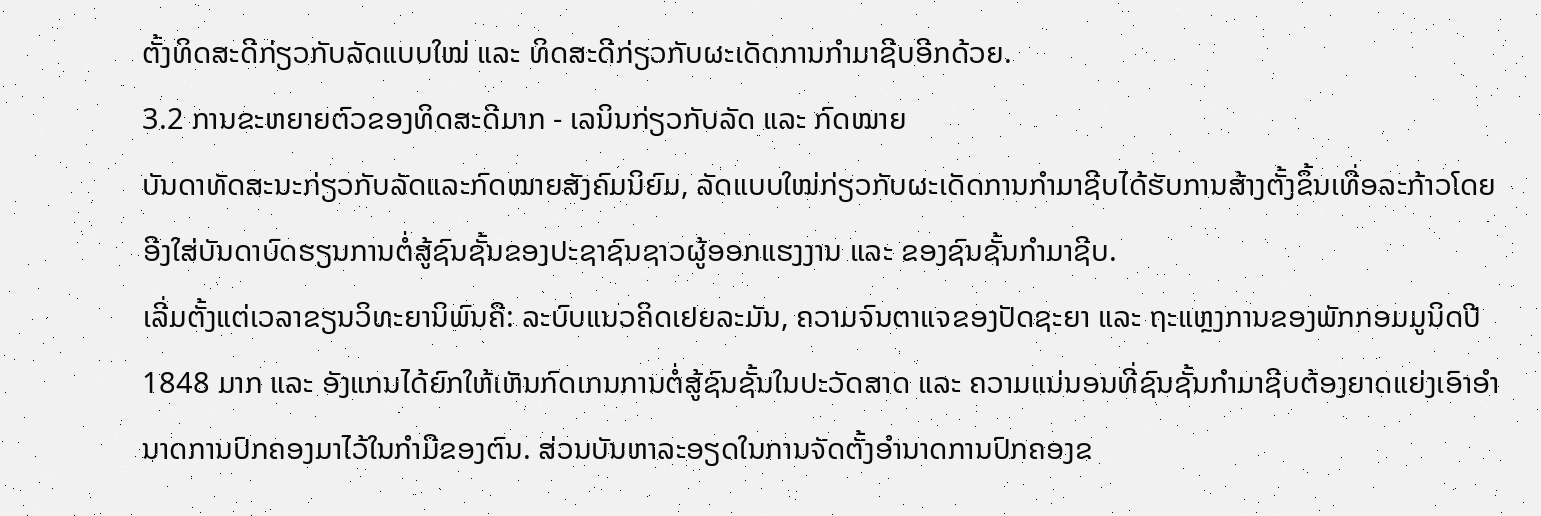ຕັ້ງທິດສະດີກ່ຽວກັບລັດແບບໃໝ່ ແລະ ທິດສະດີກ່ຽວກັບຜະເດັດການກໍາມາຊີບອີກດ້ວຍ.
3.2 ການຂະຫຍາຍຕົວຂອງທິດສະດີມາກ - ເລນິນກ່ຽວກັບລັດ ແລະ ກົດໝາຍ
ບັນດາທັດສະນະກ່ຽວກັບລັດແລະກົດໝາຍສັງຄົມນິຍົມ, ລັດແບບໃໝ່ກ່ຽວກັບຜະເດັດການກໍາມາຊີບໄດ້ຮັບການສ້າງຕັ້ງຂຶ້ນເທື່ອລະກ້າວໂດຍອີງໃສ່ບັນດາບົດຮຽນການຕໍ່ສູ້ຊົນຊັ້ນຂອງປະຊາຊົນຊາວຜູ້ອອກແຮງງານ ແລະ ຂອງຊົນຊັ້ນກໍາມາຊີບ.
ເລີ່ມຕັ້ງແຕ່ເວລາຂຽນວິທະຍານິພົນຄື: ລະບົບແນວຄິດເຢຍລະມັນ, ຄວາມຈົນຕາແຈຂອງປັດຊະຍາ ແລະ ຖະແຫຼງການຂອງພັກກອມມູນິດປີ 1848 ມາກ ແລະ ອັງແກນໄດ້ຍົກໃຫ້ເຫັນກົດເກນການຕໍ່ສູ້ຊົນຊັ້ນໃນປະວັດສາດ ແລະ ຄວາມແນ່ນອນທີ່ຊົນຊັ້ນກໍາມາຊີບຕ້ອງຍາດແຍ່ງເອົາອໍານາດການປົກຄອງມາໄວ້ໃນກໍາມືຂອງຕົນ. ສ່ວນບັນຫາລະອຽດໃນການຈັດຕັ້ງອໍານາດການປົກຄອງຂ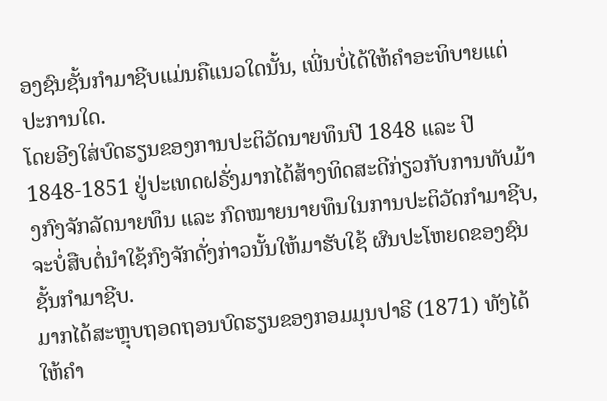ອງຊົນຊັ້ນກໍາມາຊີບແມ່ນຄືແນວໃດນັ້ນ, ເພີ່ນບໍ່ໄດ້ໃຫ້ຄໍາອະທິບາຍແຕ່ປະການໃດ.
ໂດຍອີງໃສ່ບົດຮຽນຂອງການປະຕິວັດນາຍທຶນປີ 1848 ແລະ ປີ 1848-1851 ຢູ່ປະເທດຝຣັ່ງມາກໄດ້ສ້າງທິດສະດີກ່ຽວກັບການທັບມ້າງກົງຈັກລັດນາຍທຶນ ແລະ ກົດໝາຍນາຍທຶນໃນການປະຕິວັດກໍາມາຊີບ, ຈະບໍ່ສືບຕໍ່ນໍາໃຊ້ກົງຈັກດັ່ງກ່າວນັ້ນໃຫ້ມາຮັບໃຊ້ ຜົນປະໂຫຍດຂອງຊົນຊັ້ນກໍາມາຊີບ.
ມາກໄດ້ສະຫຼຸບຖອດຖອນບົດຮຽນຂອງກອມມຸນປາຣີ (1871) ທັງໄດ້ໃຫ້ຄໍາ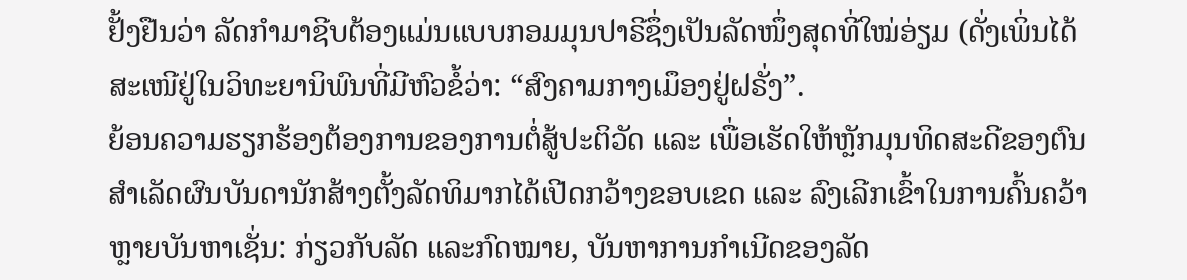ຢັ້ງຢືນວ່າ ລັດກໍາມາຊີບຕ້ອງແມ່ນແບບກອມມຸນປາຣີຊຶ່ງເປັນລັດໜຶ່ງສຸດທີ່ໃໝ່ອ່ຽມ (ດັ່ງເພິ່ນໄດ້ສະເໜີຢູ່ໃນວິທະຍານິພົນທີ່ມີຫົວຂໍ້ວ່າ: “ສົງຄາມກາງເມຶອງຢູ່ຝຣັ່ງ”.
ຍ້ອນຄວາມຮຽກຮ້ອງຕ້ອງການຂອງການຕໍ່ສູ້ປະຕິວັດ ແລະ ເພື່ອເຮັດໃຫ້ຫຼັກມຸນທິດສະດີຂອງຕົນສໍາເລັດຜົນບັນດານັກສ້າງຕັ້ງລັດທິມາກໄດ້ເປີດກວ້າງຂອບເຂດ ແລະ ລົງເລີກເຂົ້າໃນການຄົ້ນຄວ້າຫຼາຍບັນຫາເຊັ່ນ: ກ່ຽວກັບລັດ ແລະກົດໝາຍ, ບັນຫາການກໍາເນີດຂອງລັດ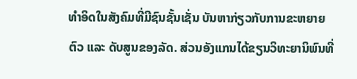ທໍາອິດໃນສັງຄົມທີ່ມີຊົນຊັ້ນເຊັ່ນ ບັນຫາກ່ຽວກັບການຂະຫຍາຍຕົວ ແລະ ດັບສູນຂອງລັດ. ສ່ວນອັງແກນໄດ້ຂຽນວິທະຍານິພົນທີ່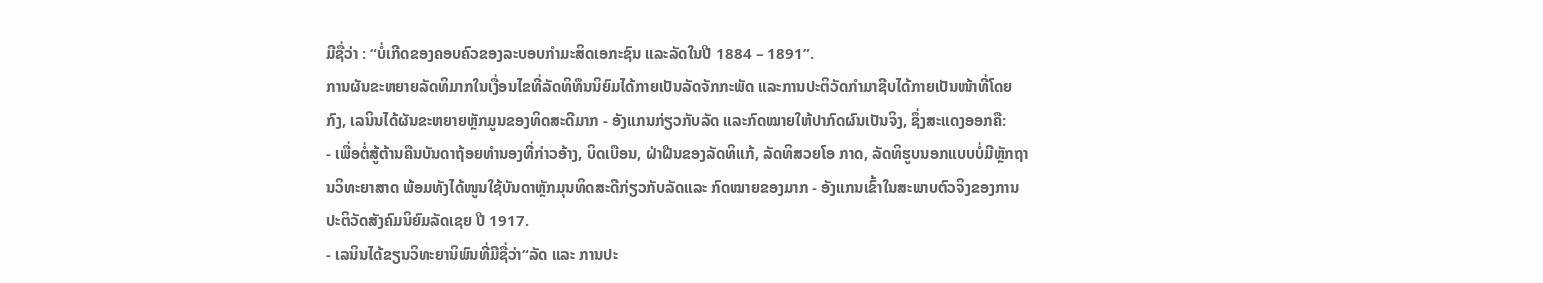ມີຊື່ວ່າ : “ບໍ່ເກີດຂອງຄອບຄົວຂອງລະບອບກໍາມະສິດເອກະຊົນ ແລະລັດໃນປີ 1884 – 1891”.
ການຜັນຂະຫຍາຍລັດທິມາກໃນເງື່ອນໄຂທີ່ລັດທິທຶນນິຍົມໄດ້ກາຍເປັນລັດຈັກກະພັດ ແລະການປະຕິວັດກໍາມາຊີບໄດ້ກາຍເປັນໜ້າທີ່ໂດຍກົງ, ເລນິນໄດ້ຜັນຂະຫຍາຍຫຼັກມູນຂອງທິດສະດີມາກ - ອັງແກນກ່ຽວກັບລັດ ແລະກົດໝາຍໃຫ້ປາກົດຜົນເປັນຈິງ, ຊຶ່ງສະແດງອອກຄື:
- ເພື່ອຕໍ່ສູ້ຕ້ານຄືນບັນດາຖ້ອຍທໍານອງທີ່ກ່າວອ້າງ, ບິດເບືອນ, ຝ່າຝືນຂອງລັດທິແກ້, ລັດທິສວຍໂອ ກາດ, ລັດທິຮູບນອກແບບບໍ່ມີຫຼັກຖານວິທະຍາສາດ ພ້ອມທັງໄດ້ໜູນໃຊ້ບັນດາຫຼັກມຸນທິດສະດີກ່ຽວກັບລັດແລະ ກົດໝາຍຂອງມາກ - ອັງແກນເຂົ້າໃນສະພາບຕົວຈິງຂອງການປະຕິວັດສັງຄົມນິຍົມລັດເຊຍ ປີ 1917.
- ເລນິນໄດ້ຂຽນວິທະຍານິພົນທີ່ມີຊື່ວ່າ“ລັດ ແລະ ການປະ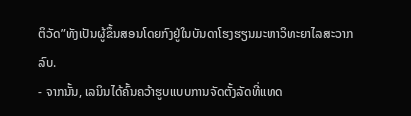ຕິວັດ”ທັງເປັນຜູ້ຂຶ້ນສອນໂດຍກົງຢູ່ໃນບັນດາໂຮງຮຽນມະຫາວິທະຍາໄລສະວາກລົບ.
- ຈາກນັ້ນ, ເລນິນໄດ້ຄົ້ນຄວ້າຮູບແບບການຈັດຕັ້ງລັດທີ່ແທດ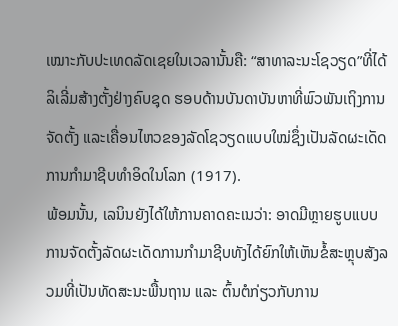ເໝາະກັບປະເທດລັດເຊຍໃນເວລານັ້ນຄື: “ສາທາລະນະໂຊວຽດ”ທີ່ໄດ້ລິເລີ່ມສ້າງຕັ້ງຢ່າງຄົບຊຸດ ຮອບດ້ານບັນດາບັນຫາທີ່ພົວພັນເຖິງການຈັດຕັ້ງ ແລະເຄື່ອນໄຫວຂອງລັດໂຊວຽດແບບໃໝ່ຊຶ່ງເປັນລັດຜະເດັດການກໍາມາຊີບທໍາອິດໃນໂລກ (1917).
ພ້ອມນັ້ນ, ເລນິນຍັງໄດ້ໃຫ້ການຄາດຄະເນວ່າ: ອາດມີຫຼາຍຮູບແບບການຈັດຕັ້ງລັດຜະເດັດການກໍາມາຊີບທັງໄດ້ຍົກໃຫ້ເຫັນຂໍ້ສະຫຼຸບສັງລວມທີ່ເປັນທັດສະນະພື້ນຖານ ແລະ ຕົ້ນຕໍກ່ຽວກັບການ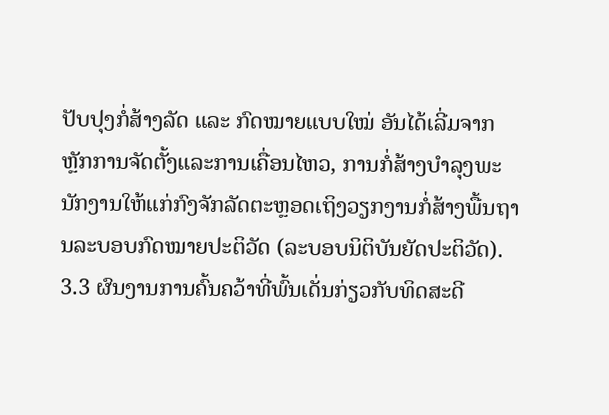ປັບປຸງກໍ່ສ້າງລັດ ແລະ ກົດໝາຍແບບໃໝ່ ອັນໄດ້ເລີ່ມຈາກຫຼັກການຈັດຕັ້ງແລະການເຄື່ອນໄຫວ, ການກໍ່ສ້າງບໍາລຸງພະນັກງານໃຫ້ແກ່ກົງຈັກລັດຕະຫຼອດເຖິງວຽກງານກໍ່ສ້າງພື້ນຖານລະບອບກົດໝາຍປະຕິວັດ (ລະບອບນິຕິບັນຍັດປະຕິວັດ).
3.3 ຜົນງານການຄົ້ນຄວ້າທີ່ພົ້ນເດັ່ນກ່ຽວກັບທິດສະດີ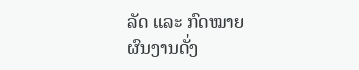ລັດ ແລະ ກົດໝາຍ
ຜົນງານດັ່ງ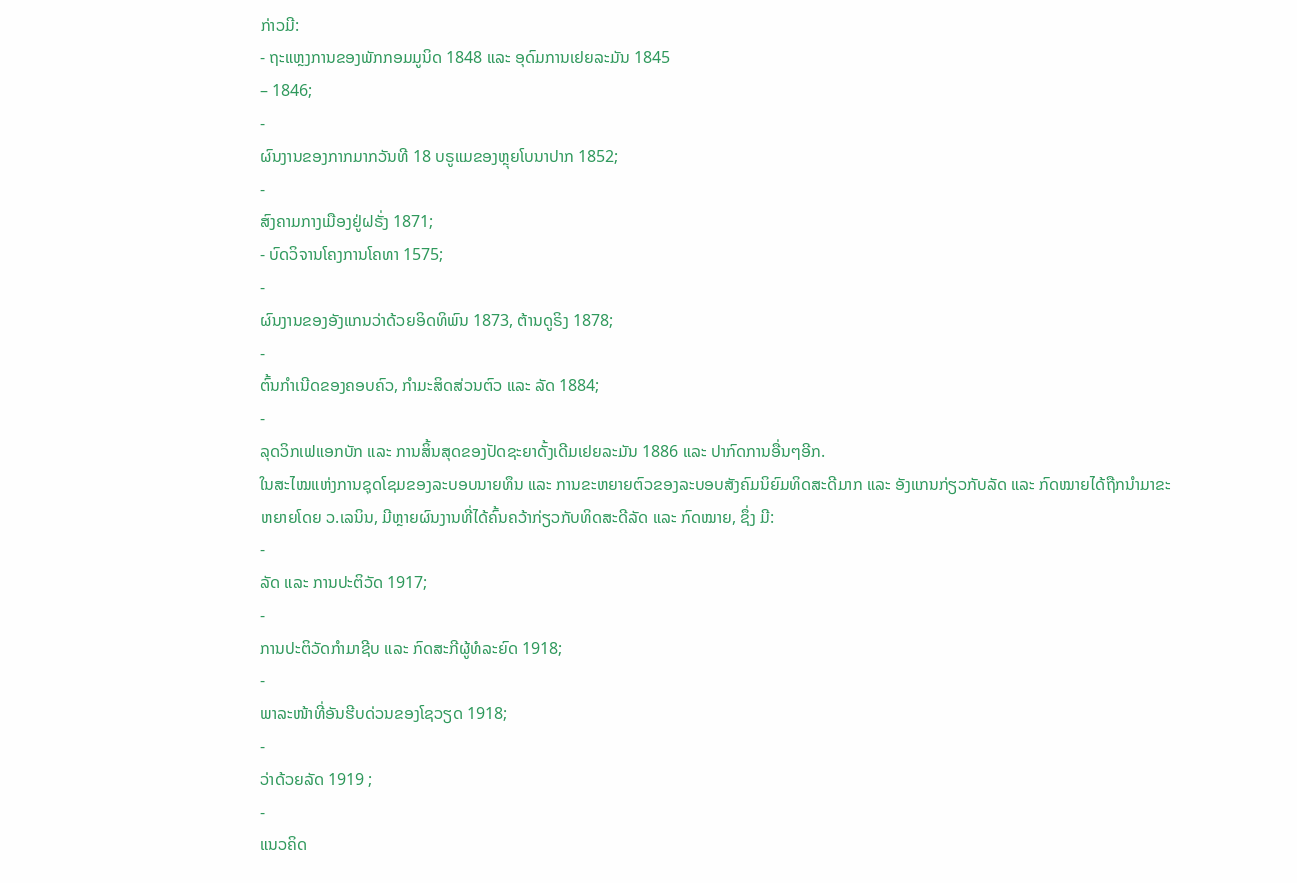ກ່າວມີ:
- ຖະແຫຼງການຂອງພັກກອມມູນິດ 1848 ແລະ ອຸດົມການເຢຍລະມັນ 1845
– 1846;
-
ຜົນງານຂອງກາກມາກວັນທີ 18 ບຣູແມຂອງຫຼຸຍໂບນາປາກ 1852;
-
ສົງຄາມກາງເມືອງຢູ່ຝຣັ່ງ 1871;
- ບົດວິຈານໂຄງການໂຄທາ 1575;
-
ຜົນງານຂອງອັງແກນວ່າດ້ວຍອິດທິພົນ 1873, ຕ້ານດູຣິງ 1878;
-
ຕົ້ນກໍາເນີດຂອງຄອບຄົວ, ກໍາມະສິດສ່ວນຕົວ ແລະ ລັດ 1884;
-
ລຸດວິກເຟແອກບັກ ແລະ ການສິ້ນສຸດຂອງປັດຊະຍາດັ້ງເດີມເຢຍລະມັນ 1886 ແລະ ປາກົດການອື່ນໆອີກ.
ໃນສະໄໝແຫ່ງການຊຸດໂຊມຂອງລະບອບນາຍທຶນ ແລະ ການຂະຫຍາຍຕົວຂອງລະບອບສັງຄົມນິຍົມທິດສະດີມາກ ແລະ ອັງແກນກ່ຽວກັບລັດ ແລະ ກົດໝາຍໄດ້ຖືກນໍາມາຂະຫຍາຍໂດຍ ວ.ເລນິນ, ມີຫຼາຍຜົນງານທີ່ໄດ້ຄົ້ນຄວ້າກ່ຽວກັບທິດສະດີລັດ ແລະ ກົດໝາຍ, ຊຶ່ງ ມີ:
-
ລັດ ແລະ ການປະຕິວັດ 1917;
-
ການປະຕິວັດກໍາມາຊີບ ແລະ ກົດສະກີຜູ້ທໍລະຍົດ 1918;
-
ພາລະໜ້າທີ່ອັນຮີບດ່ວນຂອງໂຊວຽດ 1918;
-
ວ່າດ້ວຍລັດ 1919 ;
-
ແນວຄິດ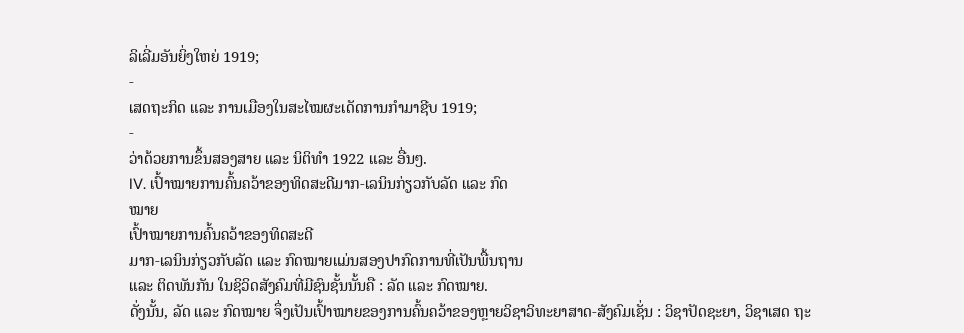ລິເລີ່ມອັນຍິ່ງໃຫຍ່ 1919;
-
ເສດຖະກິດ ແລະ ການເມືອງໃນສະໄໝຜະເດັດການກໍາມາຊີບ 1919;
-
ວ່າດ້ວຍການຂຶ້ນສອງສາຍ ແລະ ນິຕິທໍາ 1922 ແລະ ອື່ນໆ.
IV. ເປົ້າໝາຍການຄົ້ນຄວ້າຂອງທິດສະດີມາກ-ເລນິນກ່ຽວກັບລັດ ແລະ ກົດ
ໝາຍ
ເປົ້າໝາຍການຄົ້ນຄວ້າຂອງທິດສະດີ
ມາກ-ເລນິນກ່ຽວກັບລັດ ແລະ ກົດໝາຍແມ່ນສອງປາກົດການທີ່ເປັນພື້ນຖານ
ແລະ ຕິດພັນກັນ ໃນຊິວິດສັງຄົມທີ່ມີຊົນຊັ້ນນັ້ນຄື : ລັດ ແລະ ກົດໝາຍ.
ດັ່ງນັ້ນ, ລັດ ແລະ ກົດໝາຍ ຈຶ່ງເປັນເປົ້າໝາຍຂອງການຄົ້ນຄວ້າຂອງຫຼາຍວິຊາວິທະຍາສາດ-ສັງຄົມເຊັ່ນ : ວິຊາປັດຊະຍາ, ວິຊາເສດ ຖະ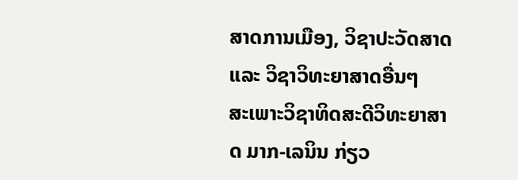ສາດການເມືອງ, ວິຊາປະວັດສາດ ແລະ ວິຊາວິທະຍາສາດອື່ນໆ
ສະເພາະວິຊາທິດສະດີວິທະຍາສາດ ມາກ-ເລນິນ ກ່ຽວ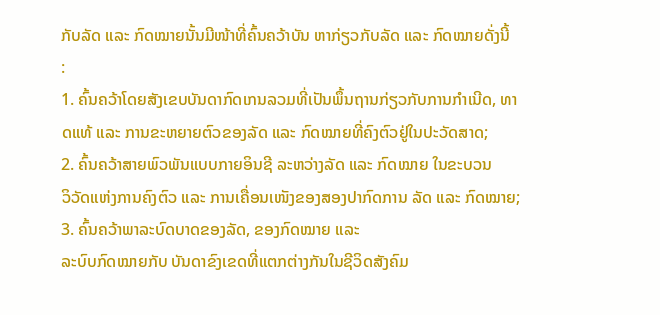ກັບລັດ ແລະ ກົດໝາຍນັ້ນມີໜ້າທີ່ຄົ້ນຄວ້າບັນ ຫາກ່ຽວກັບລັດ ແລະ ກົດໝາຍດັ່ງນີ້
:
1. ຄົ້ນຄວ້າໂດຍສັງເຂບບັນດາກົດເກນລວມທີ່ເປັນພຶ້ນຖານກ່ຽວກັບການກຳເນີດ, ທາດແທ້ ແລະ ການຂະຫຍາຍຕົວຂອງລັດ ແລະ ກົດໝາຍທີ່ຄົງຕົວຢູ່ໃນປະວັດສາດ;
2. ຄົ້ນຄວ້າສາຍພົວພັນແບບກາຍອິນຊີ ລະຫວ່າງລັດ ແລະ ກົດໝາຍ ໃນຂະບວນ
ວິວັດແຫ່ງການຄົງຕົວ ແລະ ການເຄື່ອນເໜັງຂອງສອງປາກົດການ ລັດ ແລະ ກົດໝາຍ;
3. ຄົ້ນຄວ້າພາລະບົດບາດຂອງລັດ, ຂອງກົດໝາຍ ແລະ
ລະບົບກົດໝາຍກັບ ບັນດາຂົງເຂດທີ່ແຕກຕ່າງກັນໃນຊີວິດສັງຄົມ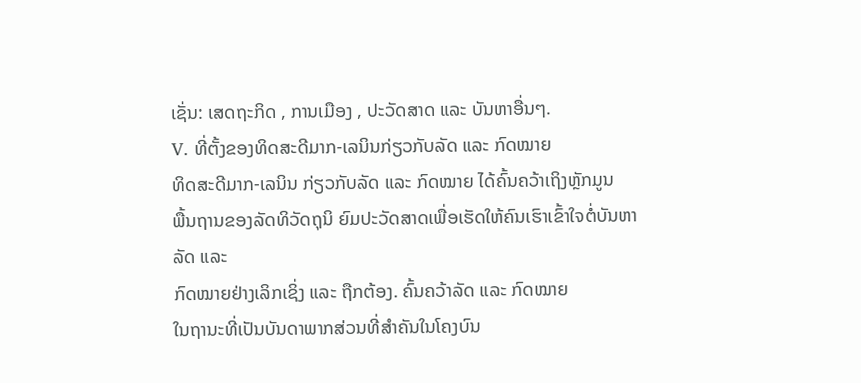ເຊັ່ນ: ເສດຖະກິດ , ການເມືອງ , ປະວັດສາດ ແລະ ບັນຫາອື່ນໆ.
V. ທີ່ຕັ້ງຂອງທິດສະດີມາກ-ເລນິນກ່ຽວກັບລັດ ແລະ ກົດໝາຍ
ທິດສະດີມາກ-ເລນິນ ກ່ຽວກັບລັດ ແລະ ກົດໝາຍ ໄດ້ຄົ້ນຄວ້າເຖິງຫຼັກມູນ
ພື້ນຖານຂອງລັດທິວັດຖຸນິ ຍົມປະວັດສາດເພື່ອເຮັດໃຫ້ຄົນເຮົາເຂົ້າໃຈຕໍ່ບັນຫາລັດ ແລະ
ກົດໝາຍຢ່າງເລິກເຊິ່ງ ແລະ ຖືກຕ້ອງ. ຄົ້ນຄວ້າລັດ ແລະ ກົດໝາຍ
ໃນຖານະທີ່ເປັນບັນດາພາກສ່ວນທີ່ສຳຄັນໃນໂຄງບົນ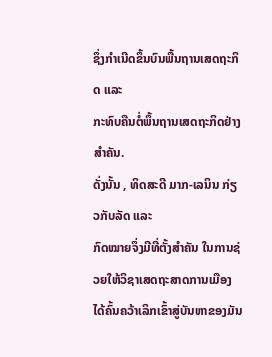ຊຶ່ງກຳເນີດຂຶ້ນບົນພື້ນຖານເສດຖະກິດ ແລະ
ກະທົບຄືນຕໍ່ພຶ້ນຖານເສດຖະກິດຢ່າງສຳຄັນ.
ດັ່ງນັ້ນ , ທິດສະດີ ມາກ-ເລນິນ ກ່ຽວກັບລັດ ແລະ
ກົດໝາຍຈຶ່ງມີທີ່ຕັ້ງສຳຄັນ ໃນການຊ່ວຍໃຫ້ວິຊາເສດຖະສາດການເມືອງໄດ້ຄົ້ນຄວ້າເລິກເຂົ້າສູ່ບັນຫາຂອງມັນ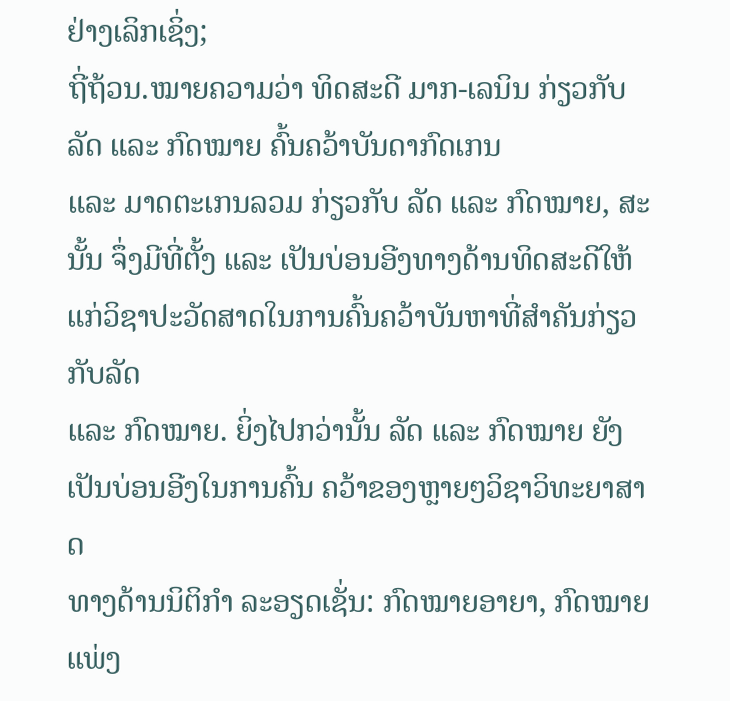ຢ່າງເລິກເຊິ່ງ;
ຖີ່ຖ້ວນ.ໝາຍຄວາມວ່າ ທິດສະດີ ມາກ-ເລນິນ ກ່ຽວກັບລັດ ແລະ ກົດໝາຍ ຄົ້ນຄວ້າບັນດາກົດເກນ
ແລະ ມາດຕະເກນລວມ ກ່ຽວກັບ ລັດ ແລະ ກົດໝາຍ, ສະນັ້ນ ຈຶ່ງມີທີ່ຕັ້ງ ແລະ ເປັນບ່ອນອີງທາງດ້ານທິດສະດີໃຫ້ແກ່ວິຊາປະວັດສາດໃນການຄົ້ນຄວ້າບັນຫາທີ່ສຳຄັນກ່ຽວກັບລັດ
ແລະ ກົດໝາຍ. ຍິ່ງໄປກວ່ານັ້ນ ລັດ ແລະ ກົດໝາຍ ຍັງເປັນບ່ອນອີງໃນການຄົ້ນ ຄວ້າຂອງຫຼາຍໆວິຊາວິທະຍາສາດ
ທາງດ້ານນິຕິກຳ ລະອຽດເຊັ່ນ: ກົດໝາຍອາຍາ, ກົດໝາຍແພ່ງ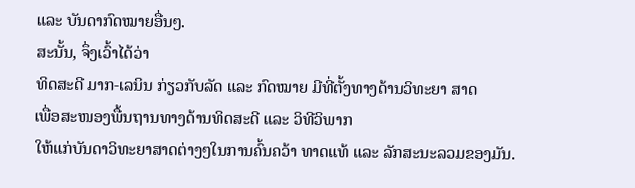ແລະ ບັນດາກົດໝາຍອື່ນໆ.
ສະນັ້ນ, ຈຶ່ງເວົ້າໄດ້ວ່າ
ທິດສະດີ ມາກ-ເລນິນ ກ່ຽວກັບລັດ ແລະ ກົດໝາຍ ມີທີ່ຕັ້ງທາງດ້ານວິທະຍາ ສາດ
ເພື່ອສະໜອງພື້ນຖານທາງດ້ານທິດສະດີ ແລະ ວິທີວິພາກ
ໃຫ້ແກ່ບັນດາວິທະຍາສາດຕ່າງໆໃນການຄົ້ນຄວ້າ ທາດແທ້ ແລະ ລັກສະນະລວມຂອງມັນ.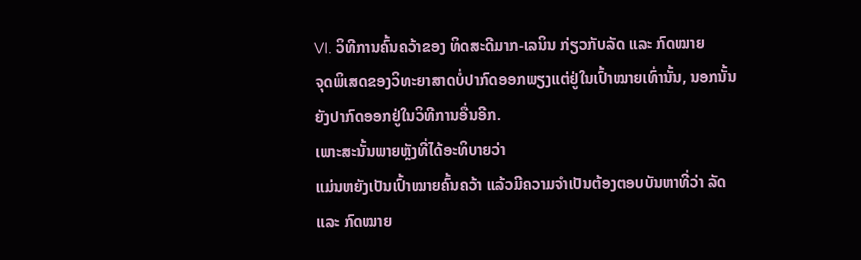VI. ວິທີການຄົ້ນຄວ້າຂອງ ທິດສະດີມາກ-ເລນິນ ກ່ຽວກັບລັດ ແລະ ກົດໝາຍ
ຈຸດພິເສດຂອງວິທະຍາສາດບໍ່ປາກົດອອກພຽງແຕ່ຢູ່ໃນເປົ້າໝາຍເທົ່ານັ້ນ, ນອກນັ້ນຍັງປາກົດອອກຢູ່ໃນວິທີການອື່ນອີກ.
ເພາະສະນັ້ນພາຍຫຼັງທີ່ໄດ້ອະທິບາຍວ່າ
ແມ່ນຫຍັງເປັນເປົ້າໝາຍຄົ້ນຄວ້າ ແລ້ວມີຄວາມຈຳເປັນຕ້ອງຕອບບັນຫາທີ່ວ່າ ລັດ ແລະ ກົດໝາຍ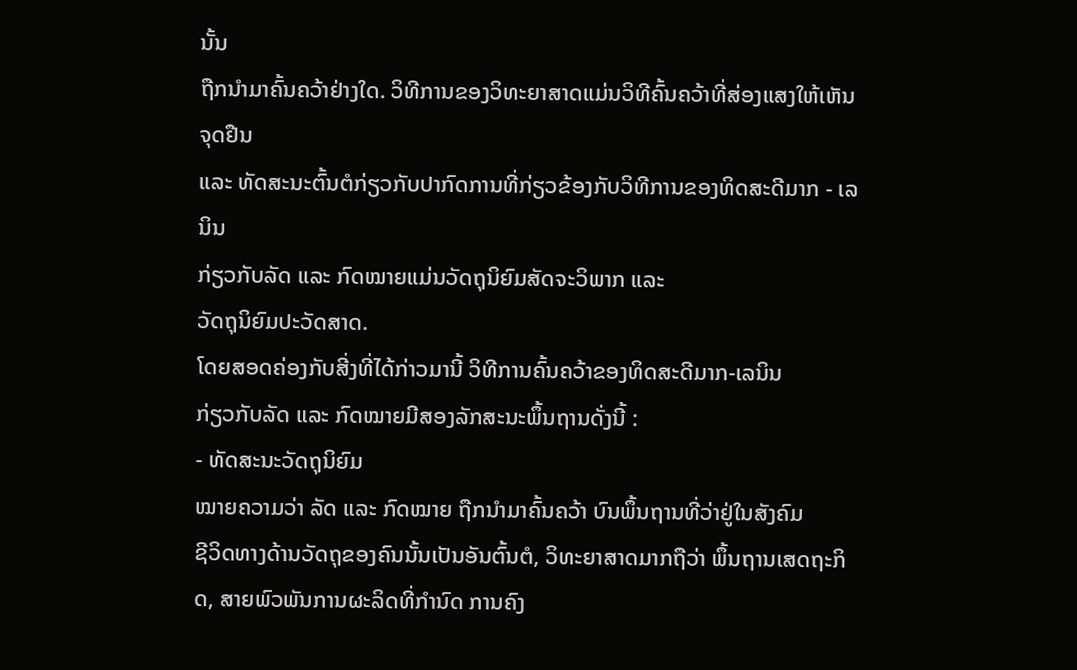ນັ້ນ
ຖືກນຳມາຄົ້ນຄວ້າຢ່າງໃດ. ວິທີການຂອງວິທະຍາສາດແມ່ນວິທີຄົ້ນຄວ້າທີ່ສ່ອງແສງໃຫ້ເຫັນຈຸດຢືນ
ແລະ ທັດສະນະຕົ້ນຕໍກ່ຽວກັບປາກົດການທີ່ກ່ຽວຂ້ອງກັບວິທີການຂອງທິດສະດີມາກ - ເລນິນ
ກ່ຽວກັບລັດ ແລະ ກົດໝາຍແມ່ນວັດຖຸນິຍົມສັດຈະວິພາກ ແລະ
ວັດຖຸນິຍົມປະວັດສາດ.
ໂດຍສອດຄ່ອງກັບສີ່ງທີ່ໄດ້ກ່າວມານີ້ ວິທີການຄົ້ນຄວ້າຂອງທິດສະດີມາກ-ເລນິນ
ກ່ຽວກັບລັດ ແລະ ກົດໝາຍມີສອງລັກສະນະພຶ້ນຖານດັ່ງນີ້ :
- ທັດສະນະວັດຖຸນິຍົມ
ໝາຍຄວາມວ່າ ລັດ ແລະ ກົດໝາຍ ຖືກນຳມາຄົ້ນຄວ້າ ບົນພຶ້ນຖານທີ່ວ່າຢູ່ໃນສັງຄົມ
ຊີວິດທາງດ້ານວັດຖຸຂອງຄົນນັ້ນເປັນອັນຕົ້ນຕໍ, ວິທະຍາສາດມາກຖືວ່າ ພຶ້ນຖານເສດຖະກິດ, ສາຍພົວພັນການຜະລິດທີ່ກຳນົດ ການຄົງ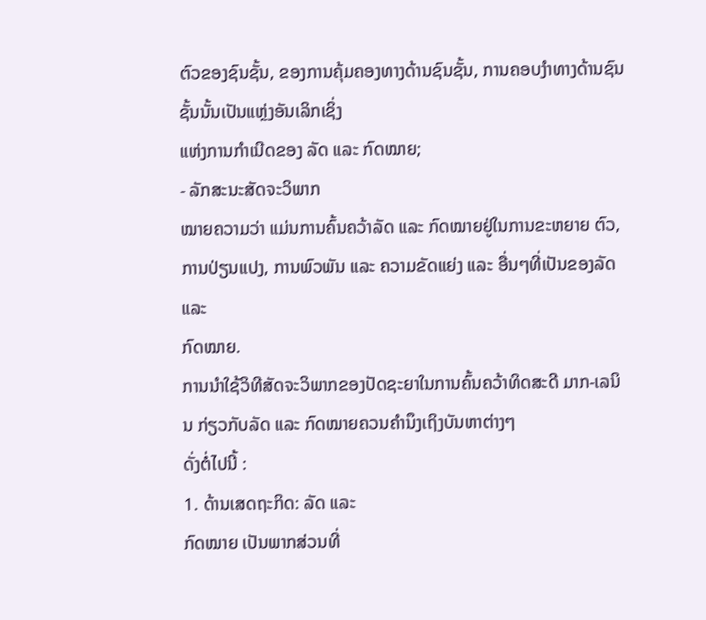ຕົວຂອງຊົນຊັ້ນ, ຂອງການຄຸ້ມຄອງທາງດ້ານຊົນຊັ້ນ, ການຄອບງຳທາງດ້ານຊົນຊັ້ນນັ້ນເປັນແຫຼ່ງອັນເລິກເຊິ່ງ
ແຫ່ງການກຳເນີດຂອງ ລັດ ແລະ ກົດໝາຍ;
- ລັກສະນະສັດຈະວິພາກ
ໝາຍຄວາມວ່າ ແມ່ນການຄົ້ນຄວ້າລັດ ແລະ ກົດໝາຍຢູ່ໃນການຂະຫຍາຍ ຕົວ, ການປ່ຽນແປງ, ການພົວພັນ ແລະ ຄວາມຂັດແຍ່ງ ແລະ ອື່ນໆທີ່ເປັນຂອງລັດ ແລະ
ກົດໝາຍ.
ການນໍາໃຊ້ວິທີສັດຈະວິພາກຂອງປັດຊະຍາໃນການຄົ້ນຄວ້າທິດສະດີ ມາກ-ເລນິນ ກ່ຽວກັບລັດ ແລະ ກົດໝາຍຄວນຄໍານຶງເຖິງບັນຫາຕ່າງໆ
ດັ່ງຕໍ່ໄປນີ້ :
1. ດ້ານເສດຖະກິດ: ລັດ ແລະ
ກົດໝາຍ ເປັນພາກສ່ວນທີ່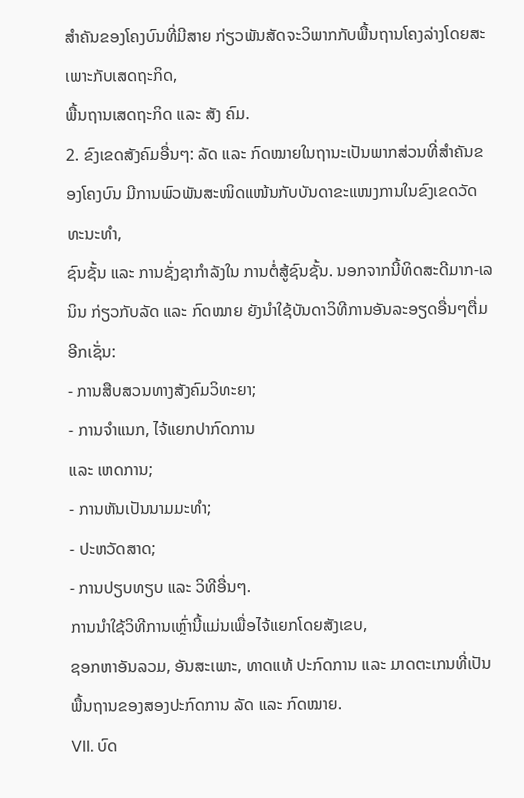ສໍາຄັນຂອງໂຄງບົນທີ່ມີສາຍ ກ່ຽວພັນສັດຈະວິພາກກັບພື້ນຖານໂຄງລ່າງໂດຍສະເພາະກັບເສດຖະກິດ,
ພື້ນຖານເສດຖະກິດ ແລະ ສັງ ຄົມ.
2. ຂົງເຂດສັງຄົມອື່ນໆ: ລັດ ແລະ ກົດໝາຍໃນຖານະເປັນພາກສ່ວນທີ່ສໍາຄັນຂອງໂຄງບົນ ມີການພົວພັນສະໜິດແໜ້ນກັບບັນດາຂະແໜງການໃນຂົງເຂດວັດທະນະທໍາ,
ຊົນຊັ້ນ ແລະ ການຊັ່ງຊາກໍາລັງໃນ ການຕໍ່ສູ້ຊົນຊັ້ນ. ນອກຈາກນີ້ທິດສະດີມາກ-ເລນິນ ກ່ຽວກັບລັດ ແລະ ກົດໝາຍ ຍັງນໍາໃຊ້ບັນດາວິທີການອັນລະອຽດອື່ນໆຕື່ມອີກເຊັ່ນ:
- ການສືບສວນທາງສັງຄົມວິທະຍາ;
- ການຈໍາແນກ, ໄຈ້ແຍກປາກົດການ
ແລະ ເຫດການ;
- ການຫັນເປັນນາມມະທໍາ;
- ປະຫວັດສາດ;
- ການປຽບທຽບ ແລະ ວິທີອື່ນໆ.
ການນໍາໃຊ້ວິທີການເຫຼົ່ານີ້ແມ່ນເພື່ອໄຈ້ແຍກໂດຍສັງເຂບ,
ຊອກຫາອັນລວມ, ອັນສະເພາະ, ທາດແທ້ ປະກົດການ ແລະ ມາດຕະເກນທີ່ເປັນພື້ນຖານຂອງສອງປະກົດການ ລັດ ແລະ ກົດໝາຍ.
VII. ບົດ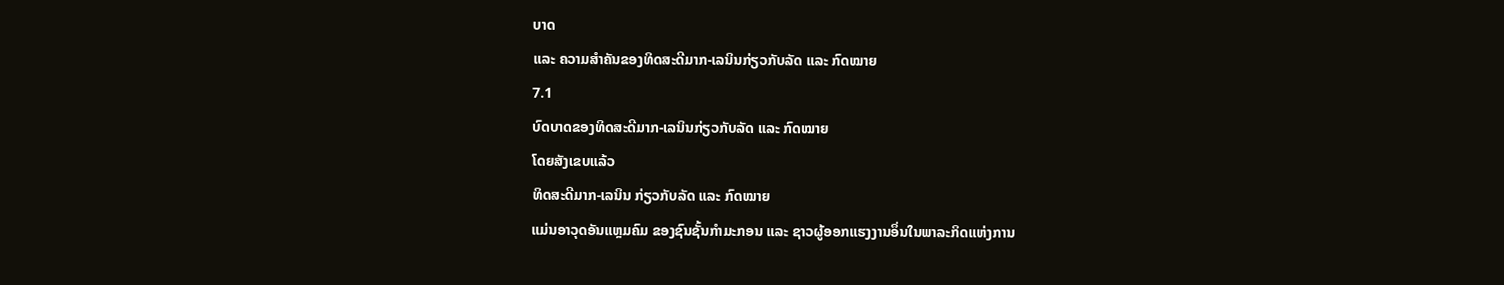ບາດ
ແລະ ຄວາມສໍາຄັນຂອງທິດສະດີມາກ-ເລນິນກ່ຽວກັບລັດ ແລະ ກົດໝາຍ
7.1
ບົດບາດຂອງທິດສະດີມາກ-ເລນິນກ່ຽວກັບລັດ ແລະ ກົດໝາຍ
ໂດຍສັງເຂບແລ້ວ
ທິດສະດີມາກ-ເລນິນ ກ່ຽວກັບລັດ ແລະ ກົດໝາຍ
ແມ່ນອາວຸດອັນແຫຼມຄົມ ຂອງຊົນຊັ້ນກໍາມະກອນ ແລະ ຊາວຜູ້ອອກແຮງງານອຶ່ນໃນພາລະກິດແຫ່ງການ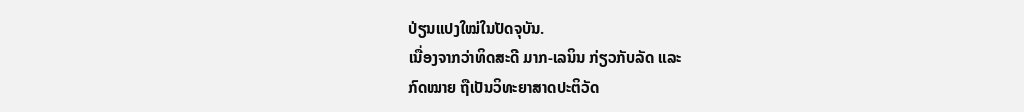ປ່ຽນແປງໃໝ່ໃນປັດຈຸບັນ.
ເນື່ອງຈາກວ່າທິດສະດີ ມາກ-ເລນິນ ກ່ຽວກັບລັດ ແລະ
ກົດໝາຍ ຖືເປັນວິທະຍາສາດປະຕິວັດ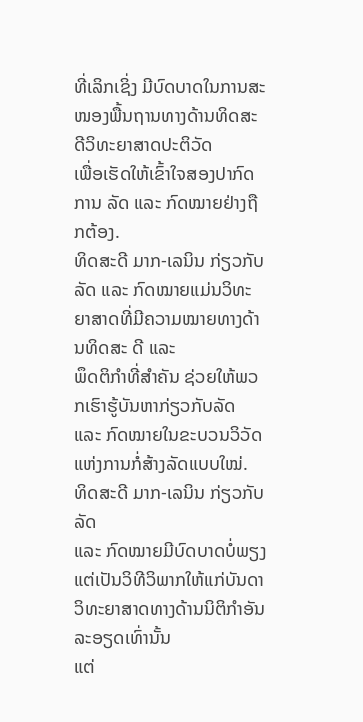ທີ່ເລິກເຊິ່ງ ມີບົດບາດໃນການສະໜອງພື້ນຖານທາງດ້ານທິດສະດີວິທະຍາສາດປະຕິວັດ
ເພື່ອເຮັດໃຫ້ເຂົ້າໃຈສອງປາກົດການ ລັດ ແລະ ກົດໝາຍຢ່າງຖືກຕ້ອງ.
ທິດສະດີ ມາກ-ເລນິນ ກ່ຽວກັບລັດ ແລະ ກົດໝາຍແມ່ນວິທະຍາສາດທີ່ມີຄວາມໝາຍທາງດ້ານທິດສະ ດີ ແລະ
ພຶດຕິກໍາທີ່ສໍາຄັນ ຊ່ວຍໃຫ້ພວກເຮົາຮູ້ບັນຫາກ່ຽວກັບລັດ ແລະ ກົດໝາຍໃນຂະບວນວິວັດແຫ່ງການກໍ່ສ້າງລັດແບບໃໝ່.
ທິດສະດີ ມາກ-ເລນິນ ກ່ຽວກັບລັດ
ແລະ ກົດໝາຍມີບົດບາດບໍ່ພຽງແຕ່ເປັນວິທີວິພາກໃຫ້ແກ່ບັນດາວິທະຍາສາດທາງດ້ານນິຕິກໍາອັນລະອຽດເທົ່ານັ້ນ
ແຕ່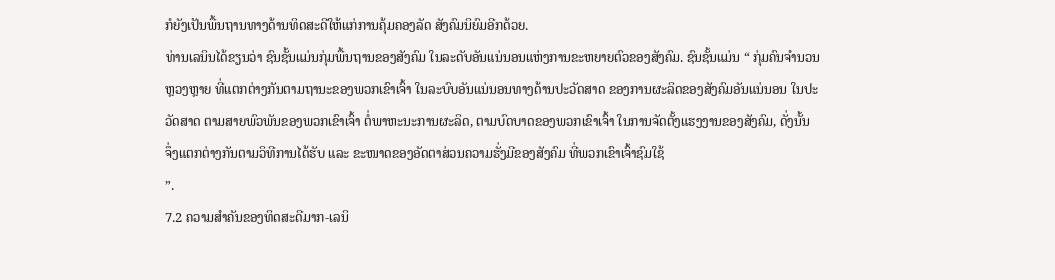ກໍຍັງເປັນພື້ນຖານທາງດ້ານທິດສະດີໃຫ້ແກ່ການຄຸ້ມຄອງລັດ ສັງຄົມນິຍົມອີກດ້ວຍ.
ທ່ານເລນິນໄດ້ຂຽນວ່າ ຊົນຊັ້ນແມ່ນກຸ່ມພື້ນຖານຂອງສັງຄົມ ໃນລະດັບອັນແນ່ນອນແຫ່ງການຂະຫຍາຍຕົວຂອງສັງຄົມ. ຊົນຊັ້ນແມ່ນ “ ກຸ່ມຄົນຈຳນວນຫຼວງຫຼາຍ ທີ່ແຕກຕ່າງກັນຕາມຖານະຂອງພວກເຂົາເຈົ້າ ໃນລະບົບອັນແນ່ນອນທາງດ້ານປະວັດສາດ ຂອງການຜະລິດຂອງສັງຄົມອັນແນ່ນອນ ໃນປະວັດສາດ ຕາມສາຍພົວພັນຂອງພວກເຂົາເຈົ້າ ຕໍ່ພາຫະນະການຜະລິດ, ຕາມບົດບາດຂອງພວກເຂົາເຈົ້າ ໃນການຈັດຕັ້ງແຮງງານຂອງສັງຄົມ, ດັ່ງນັ້ນ ຈຶ່ງແຕກຕ່າງກັນຕາມວິທີການໄດ້ຮັບ ແລະ ຂະໜາດຂອງອັດຕາສ່ວນຄວາມຮັ່ງມີຂອງສັງຄົມ ທີ່ພວກເຂົາເຈົ້າຊົມໃຊ້
”.
7.2 ຄວາມສໍາຄັນຂອງທິດສະດີມາກ-ເລນິ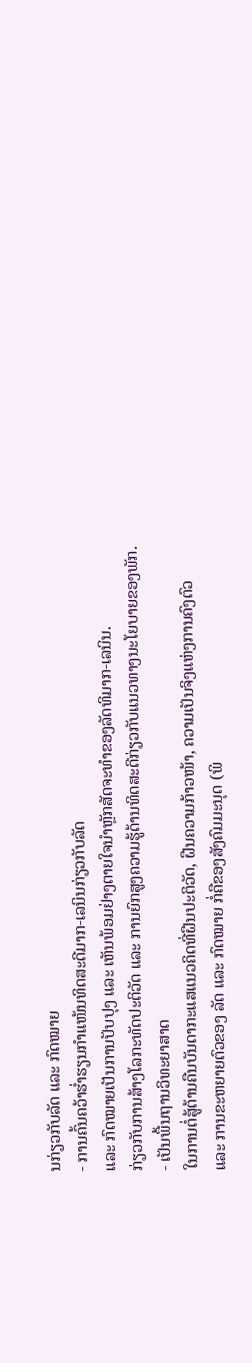ນກ່ຽວກັບລັດ ແລະ ກົດໝາຍ
- ການຄົ້ນຄວ້າຮໍ່າຮຽນກໍາແໜ້ນທິດສະດີມາກ-ເລນິນກ່ຽວກັບລັດ
ແລະ ກົດໝາຍເປັນການປັບປຸງ ແລະ ເຫັນພ້ອມຢ່າງຕາຍໃຈນຳຫຼັກສັດຈະທຳຂອງລັດທິມາກ-ເລນິນ.
ກ່ຽວກັບການສ້າງໂລກະທັດປະຕິວັດ ແລະ ການຍົກສູງຄວາມຮູ້ດ້ານທິດສະດີກ່ຽວກັບແນວທາງນະໂຍບາຍຂອງພັກ.
- ເປັນພື້ນຖານວິທະຍາສາດ
ໃນການຕໍ່ສູ້ຕ້ານຄືນບັນດາກະແສແນວຄິດທີ່ຝືນປະຕິວັດ, ຝືນຄວາມກ້າວໜ້າ, ຄວາມເປັນຈິງແຫ່ງການຄົງຕົວ
ແລະ ການຂະຫຍາຍຕົວຂອງ ລັດ ແລະ ກົດໝາຍ ກໍ່ຄືຂອງສັງຄົມມະນຸດ (ພິ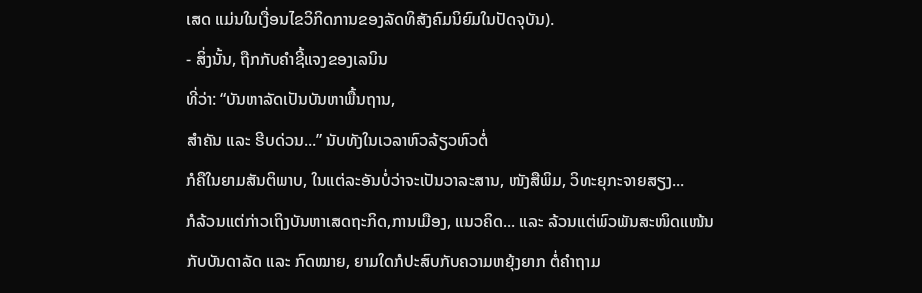ເສດ ແມ່ນໃນເງື່ອນໄຂວິກິດການຂອງລັດທິສັງຄົມນິຍົມໃນປັດຈຸບັນ).
- ສິ່ງນັ້ນ, ຖືກກັບຄໍາຊີ້ແຈງຂອງເລນິນ
ທີ່ວ່າ: “ບັນຫາລັດເປັນບັນຫາພື້ນຖານ,
ສຳຄັນ ແລະ ຮີບດ່ວນ...” ນັບທັງໃນເວລາຫົວລ້ຽວຫົວຕໍ່
ກໍຄືໃນຍາມສັນຕິພາບ, ໃນແຕ່ລະອັນບໍ່ວ່າຈະເປັນວາລະສານ, ໜັງສືພິມ, ວິທະຍຸກະຈາຍສຽງ...
ກໍລ້ວນແຕ່ກ່າວເຖິງບັນຫາເສດຖະກິດ,ການເມືອງ, ແນວຄິດ... ແລະ ລ້ວນແຕ່ພົວພັນສະໜິດແໜ້ນ
ກັບບັນດາລັດ ແລະ ກົດໝາຍ, ຍາມໃດກໍປະສົບກັບຄວາມຫຍຸ້ງຍາກ ຕໍ່ຄຳຖາມ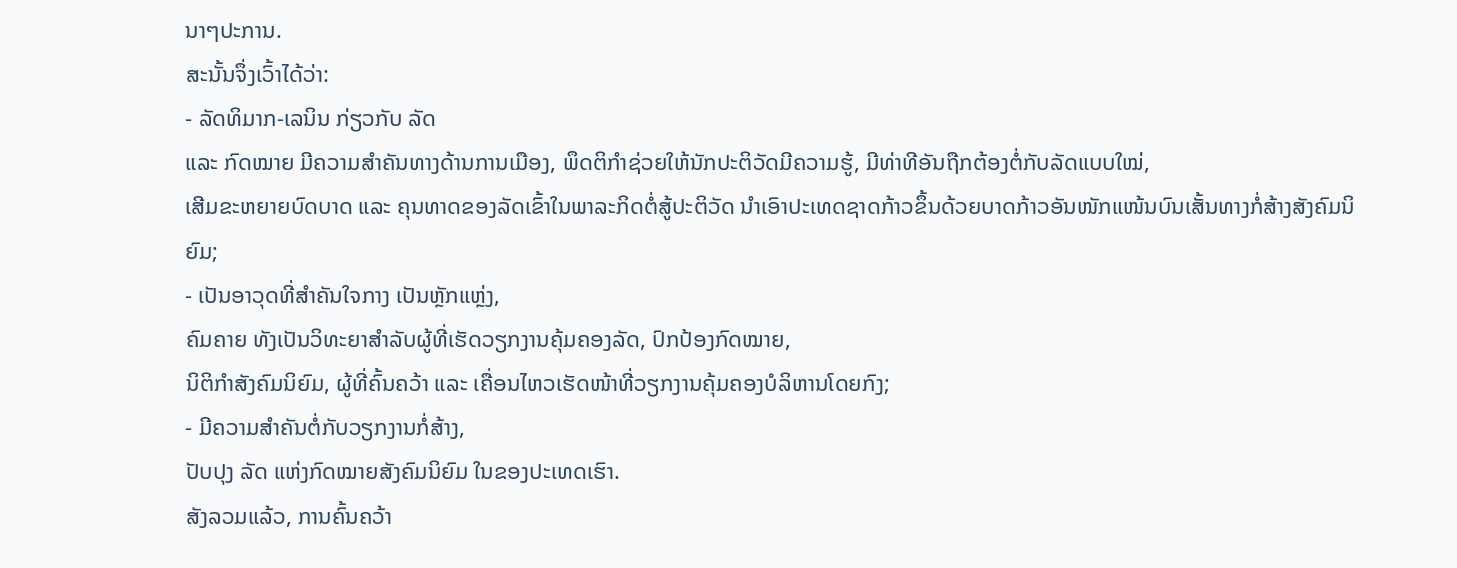ນາໆປະການ.
ສະນັ້ນຈຶ່ງເວົ້າໄດ້ວ່າ:
- ລັດທິມາກ-ເລນິນ ກ່ຽວກັບ ລັດ
ແລະ ກົດໝາຍ ມີຄວາມສໍາຄັນທາງດ້ານການເມືອງ, ພຶດຕິກໍາຊ່ວຍໃຫ້ນັກປະຕິວັດມີຄວາມຮູ້, ມີທ່າທີອັນຖືກຕ້ອງຕໍ່ກັບລັດແບບໃໝ່,
ເສີມຂະຫຍາຍບົດບາດ ແລະ ຄຸນທາດຂອງລັດເຂົ້າໃນພາລະກິດຕໍ່ສູ້ປະຕິວັດ ນໍາເອົາປະເທດຊາດກ້າວຂຶ້ນດ້ວຍບາດກ້າວອັນໜັກແໜ້ນບົນເສັ້ນທາງກໍ່ສ້າງສັງຄົມນິຍົມ;
- ເປັນອາວຸດທີ່ສໍາຄັນໃຈກາງ ເປັນຫຼັກແຫຼ່ງ,
ຄົມຄາຍ ທັງເປັນວິທະຍາສຳລັບຜູ້ທີ່ເຮັດວຽກງານຄຸ້ມຄອງລັດ, ປົກປ້ອງກົດໝາຍ,
ນິຕິກຳສັງຄົມນິຍົມ, ຜູ້ທີ່ຄົ້ນຄວ້າ ແລະ ເຄື່ອນໄຫວເຮັດໜ້າທີ່ວຽກງານຄຸ້ມຄອງບໍລິຫານໂດຍກົງ;
- ມີຄວາມສໍາຄັນຕໍ່ກັບວຽກງານກໍ່ສ້າງ,
ປັບປຸງ ລັດ ແຫ່ງກົດໝາຍສັງຄົມນິຍົມ ໃນຂອງປະເທດເຮົາ.
ສັງລວມແລ້ວ, ການຄົ້ນຄວ້າ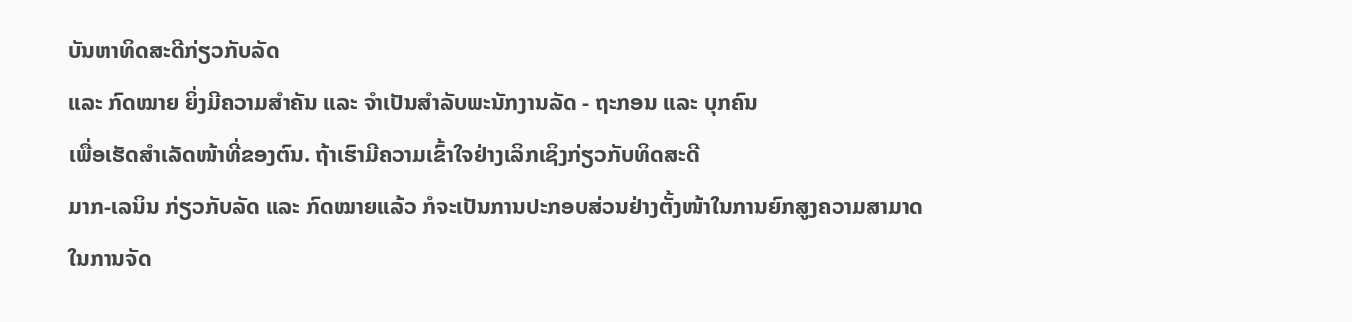ບັນຫາທິດສະດີກ່ຽວກັບລັດ
ແລະ ກົດໝາຍ ຍິ່ງມີຄວາມສຳຄັນ ແລະ ຈໍາເປັນສໍາລັບພະນັກງານລັດ - ຖະກອນ ແລະ ບຸກຄົນ
ເພື່ອເຮັດສຳເລັດໜ້າທີ່ຂອງຕົນ. ຖ້າເຮົາມີຄວາມເຂົ້າໃຈຢ່າງເລິກເຊິງກ່ຽວກັບທິດສະດີ
ມາກ-ເລນິນ ກ່ຽວກັບລັດ ແລະ ກົດໝາຍແລ້ວ ກໍຈະເປັນການປະກອບສ່ວນຢ່າງຕັ້ງໜ້າໃນການຍົກສູງຄວາມສາມາດ
ໃນການຈັດ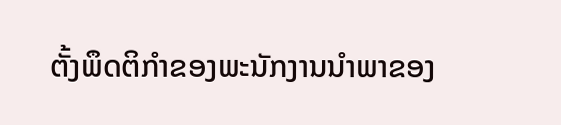ຕັ້ງພຶດຕິກໍາຂອງພະນັກງານນໍາພາຂອງ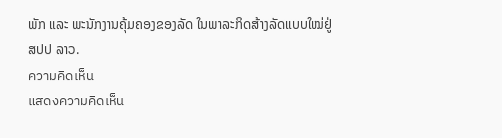ພັກ ແລະ ພະນັກງານຄຸ້ມຄອງຂອງລັດ ໃນພາລະກິດສ້າງລັດແບບໃໝ່ຢູ່
ສປປ ລາວ.
ความคิดเห็น
แสดงความคิดเห็น